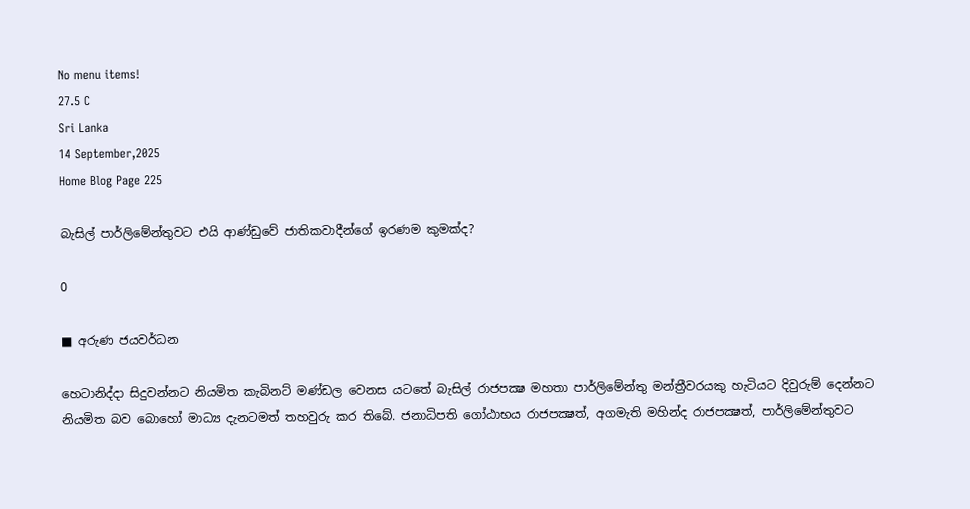No menu items!
27.5 C
Sri Lanka
14 September,2025
Home Blog Page 225

බැසිල් පාර්ලිමේන්තුවට එයි ආණ්ඩුවේ ජාතිකවාදීන්ගේ ඉරණම කුමක්ද?

0

■ අරුණ ජයවර්ධන

හෙටානිද්දා සිදුවන්නට නියමිත කැබිනට් මණ්ඩල වෙනස යටතේ බැසිල් රාජපක්‍ෂ මහතා පාර්ලිමේන්තු මන්ත්‍රීවරයකු හැටියට දිවුරුම් දෙන්නට නියමිත බව බොහෝ මාධ්‍ය දැනටමත් තහවුරු කර තිබේ. ජනාධිපති ගෝඨාභය රාජපක්‍ෂත්, අගමැති මහින්ද රාජපක්‍ෂත්, පාර්ලිමේන්තුවට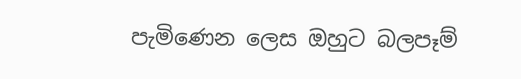පැමිණෙන ලෙස ඔහුට බලපෑම්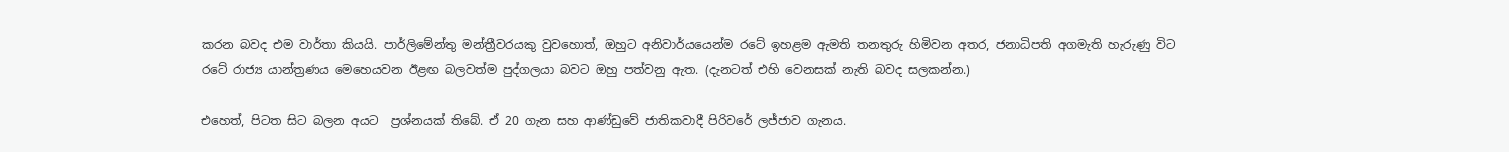කරන බවද එම වාර්තා කියයි. පාර්ලිමේන්තු මන්ත්‍රීවරයකු වුවහොත්, ඔහුට අනිවාර්යයෙන්ම රටේ ඉහළම ඇමති තනතුරු හිමිවන අතර, ජනාධිපති අගමැති හැරුණු විට රටේ රාජ්‍ය යාන්ත්‍රණය මෙහෙයවන ඊළඟ බලවත්ම පුද්ගලයා බවට ඔහු පත්වනු ඇත. (දැනටත් එහි වෙනසක් නැති බවද සලකන්න.)

එහෙත්, පිටත සිට බලන අයට  ප්‍රශ්නයක් තිබේ. ඒ 20 ගැන සහ ආණ්ඩුවේ ජාතිකවාදී පිරිවරේ ලජ්ජාව ගැනය.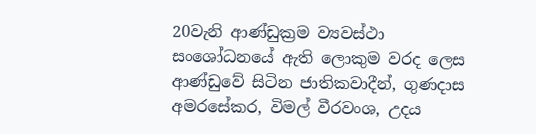20වැනි ආණ්ඩුක්‍රම ව්‍යවස්ථා සංශෝධනයේ ඇති ලොකුම වරද ලෙස ආණ්ඩුවේ සිටින ජාතිකවාදීන්, ගුණදාස අමරසේකර, විමල් වීරවංශ, උදය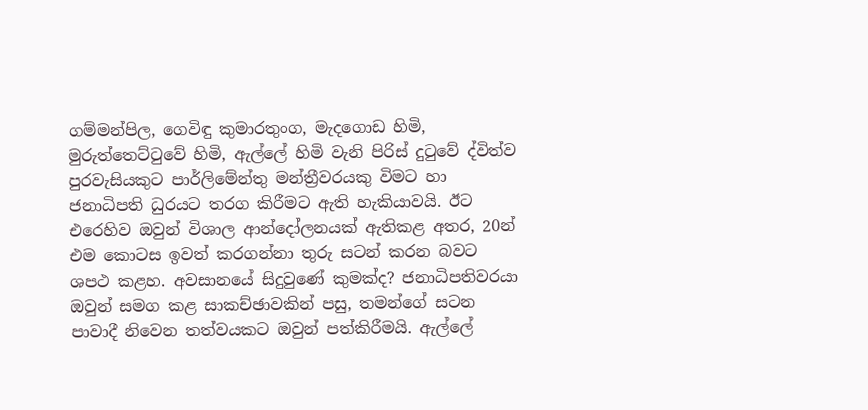ගම්මන්පිල, ගෙවිඳු කුමාරතුංග, මැදගොඩ හිමි, මුරුත්තෙට්ටුවේ හිමි, ඇල්ලේ හිමි වැනි පිරිස් දුටුවේ ද්විත්ව පුරවැසියකුට පාර්ලිමේන්තු මන්ත්‍රීවරයකු විමට හා ජනාධිපති ධුරයට තරග කිරීමට ඇති හැකියාවයි. ඊට එරෙහිව ඔවුන් විශාල ආන්දෝලනයක් ඇතිකළ අතර, 20න් එම කොටස ඉවත් කරගන්නා තුරු සටන් කරන බවට ශපථ කළහ. අවසානයේ සිදුවුණේ කුමක්ද? ජනාධිපතිවරයා ඔවුන් සමග කළ සාකච්ඡාවකින් පසු, තමන්ගේ සටන පාවාදී නිවෙන තත්වයකට ඔවුන් පත්කිරීමයි. ඇල්ලේ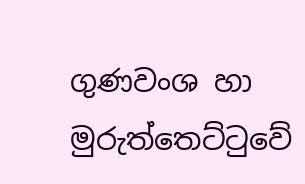ගුණවංශ හා මුරුත්තෙට්ටුවේ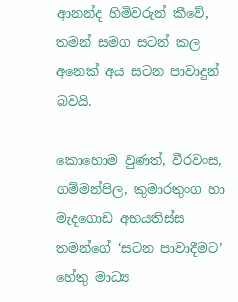ආනන්ද හිමිවරුන් කීවේ, තමන් සමග සටන් කල අනෙක් අය සටන පාවාදුන් බවයි.

කොහොම වුණත්, වීරවංස, ගම්මන්පිල, කුමාරතුංග හා මැදගොඩ අභයතිස්ස තමන්ගේ ‘සටන පාවාදීමට’ හේතු මාධ්‍ය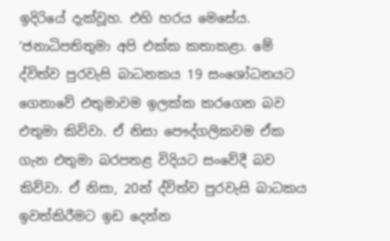ඉදිරියේ දැක්වූහ. එහි හරය මෙසේය. ‘ජනාධිපතිතුමා අපි එක්ක කතාකළා. මේ ද්විත්ව පුරවැසි බාධනකය 19 සංශෝධනයට ගෙනාවේ එතුමාවම ඉලක්ක කරගෙන බව එතුමා කිව්වා. ඒ නිසා පෞද්ගලිකවම ඒක ගැන එතුමා බරපතළ විදියට සංවේදී බව කිව්වා. ඒ නිසා, 20න් ද්විත්ව පුරවැසි බාධකය ඉවත්කිරීමට ඉඩ දෙන්න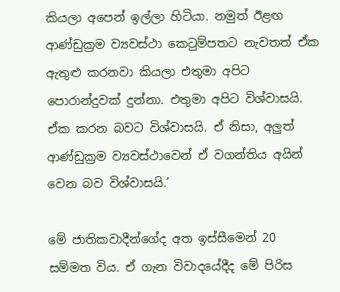කියලා අපෙන් ඉල්ලා හිටියා. නමුත් ඊළඟ ආණ්ඩුක්‍රම ව්‍යවස්ථා කෙටුම්පතට නැවතත් ඒක ඇතුළු කරනවා කියලා එතුමා අපිට පොරාන්දුවක් දුන්නා. එතුමා අපිට විශ්වාසයි. ඒක කරන බවට විශ්වාසයි. ඒ නිසා, අලුත් ආණ්ඩුක්‍රම ව්‍යවස්ථාවෙන් ඒ වගන්තිය අයින් වෙන බව විශ්වාසයි.’

මේ ජාතිකවාදීන්ගේද අත ඉස්සීමෙන් 20 සම්මත විය. ඒ ගැන විවාදයේදීද මේ පිරිස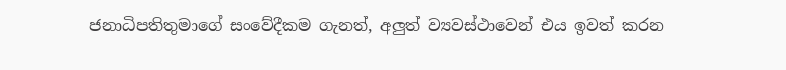ජනාධිපතිතුමාගේ සංවේදීකම ගැනත්, අලුත් ව්‍යවස්ථාවෙන් එය ඉවත් කරන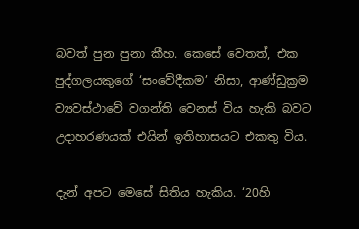බවත් පුන පුනා කීහ. කෙසේ වෙතත්, එක පුද්ගලයකුගේ ‘සංවේදීකම’ නිසා, ආණ්ඩුක්‍රම ව්‍යවස්ථාවේ වගන්ති වෙනස් විය හැකි බවට උදාහරණයක් එයින් ඉතිහාසයට එකතු විය.

දැන් අපට මෙසේ සිතිය හැකිය. ‘20හි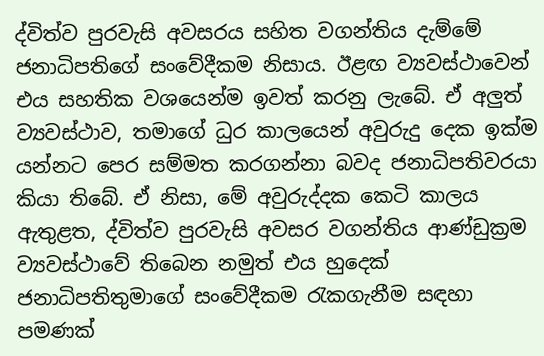ද්විත්ව පුරවැසි අවසරය සහිත වගන්තිය දැම්මේ ජනාධිපතිගේ සංවේදීකම නිසාය. ඊළඟ ව්‍යවස්ථාවෙන් එය සහතික වශයෙන්ම ඉවත් කරනු ලැබේ. ඒ අලුත් ව්‍යවස්ථාව, තමාගේ ධුර කාලයෙන් අවුරුදු දෙක ඉක්ම යන්නට පෙර සම්මත කරගන්නා බවද ජනාධිපතිවරයා කියා තිබේ. ඒ නිසා, මේ අවුරුද්දක කෙටි කාලය ඇතුළත, ද්විත්ව පුරවැසි අවසර වගන්තිය ආණ්ඩුක්‍රම ව්‍යවස්ථාවේ තිබෙන නමුත් එය හුදෙක් ජනාධිපතිතුමාගේ සංවේදීකම රැකගැනීම සඳහා පමණක්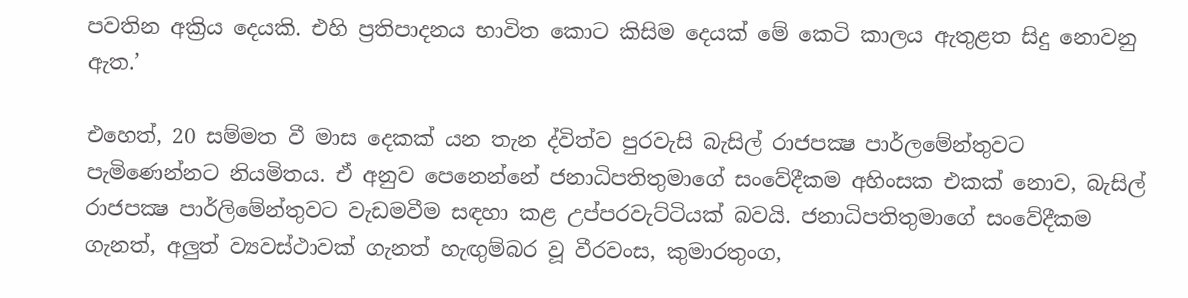පවතින අක්‍රිය දෙයකි. එහි ප්‍රතිපාදනය භාවිත කොට කිසිම දෙයක් මේ කෙටි කාලය ඇතුළත සිදු නොවනු ඇත.’

එහෙත්, 20 සම්මත වී මාස දෙකක් යන තැන ද්විත්ව පුරවැසි බැසිල් රාජපක්‍ෂ පාර්ලමේන්තුවට පැමිණෙන්නට නියමිතය. ඒ අනුව පෙනෙන්නේ ජනාධිපතිතුමාගේ සංවේදීකම අහිංසක එකක් නොව, බැසිල් රාජපක්‍ෂ පාර්ලිමේන්තුවට වැඩමවීම සඳහා කළ උප්පරවැට්ටියක් බවයි. ජනාධිපතිතුමාගේ සංවේදීකම ගැනත්, අලුත් ව්‍යවස්ථාවක් ගැනත් හැඟුම්බර වූ වීරවංස, කුමාරතුංග,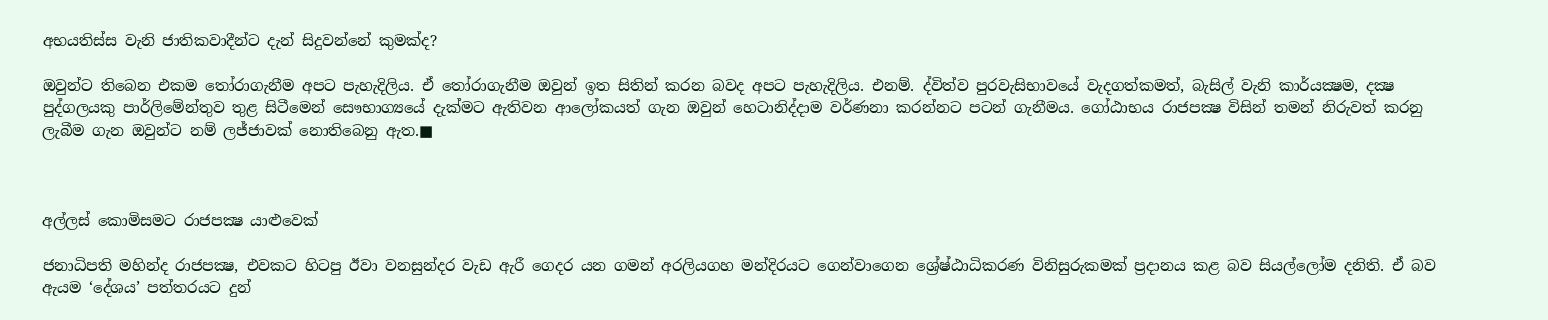අභයතිස්ස වැනි ජාතිකවාදීන්ට දැන් සිදුවන්නේ කුමක්ද?

ඔවුන්ට තිබෙන එකම තෝරාගැනීම අපට පැහැදිලිය. ඒ තෝරාගැනීම ඔවුන් ඉත සිතින් කරන බවද අපට පැහැදිලිය. එනම්. ද්විත්ව පුරවැසිභාවයේ වැදගත්කමත්, බැසිල් වැනි කාර්යක්‍ෂම, දක්‍ෂ පුද්ගලයකු පාර්ලිමේන්තුව තුළ සිටීමෙන් සෞභාග්‍යයේ දැක්මට ඇතිවන ආලෝකයත් ගැන ඔවුන් හෙටානිද්දාම වර්ණනා කරන්නට පටන් ගැනීමය. ගෝඨාභය රාජපක්‍ෂ විසින් තමන් නිරුවත් කරනු ලැබීම ගැන ඔවුන්ට නම් ලජ්ජාවක් නොතිබෙනු ඇත.■



අල්ලස් කොමිසමට රාජපක්‍ෂ යාළුවෙක්

ජනාධිපති මහින්ද රාජපක්‍ෂ, එවකට හිටපු ඊවා වනසුන්දර වැඩ ඇරී ගෙදර යන ගමන් අරලියගහ මන්දිරයට ගෙන්වාගෙන ශ්‍රේෂ්ඨාධිකරණ විනිසුරුකමක් ප්‍රදානය කළ බව සියල්ලෝම දනිති. ඒ බව ඇයම ‘දේශය’ පත්තරයට දුන්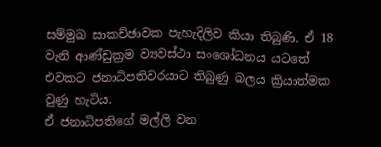සම්මුඛ සාකච්ඡාවක පැහැදිලිව කියා තිබුණි. ඒ 18 වැනි ආණ්ඩුක්‍රම ව්‍යවස්ථා සංශෝධනය යටතේ එවකට ජනාධිපතිවරයාට තිබුණු බලය ක්‍රියාත්මක වුණු හැටිය.
ඒ ජනාධිපතිගේ මල්ලි වන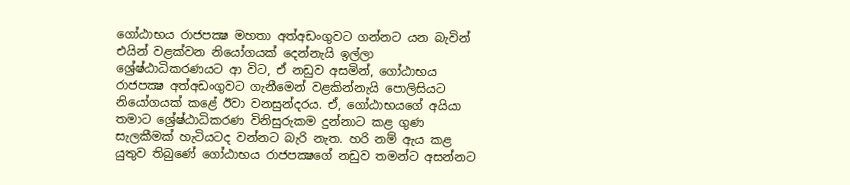ගෝඨාභය රාජපක්‍ෂ මහතා අත්අඩංගුවට ගන්නට යන බැවින් එයින් වළක්වන නියෝගයක් දෙන්නැයි ඉල්ලා ශ්‍රේෂ්ඨාධිකරණයට ආ විට, ඒ නඩුව අසමින්, ගෝඨාභය රාජපක්‍ෂ අත්අඩංගුවට ගැනීමෙන් වළකින්නැයි පොලිසියට නියෝගයක් කළේ ඊවා වනසුන්දරය. ඒ, ගෝඨාභයගේ අයියා තමාට ශ්‍රේෂ්ඨාධිකරණ විනිසුරුකම දුන්නාට කළ ගුණ සැලකීමක් හැටියටද වන්නට බැරි නැත. හරි නම් ඇය කළ යුතුව තිබුණේ ගෝඨාභය රාජපක්‍ෂගේ නඩුව තමන්ට අසන්නට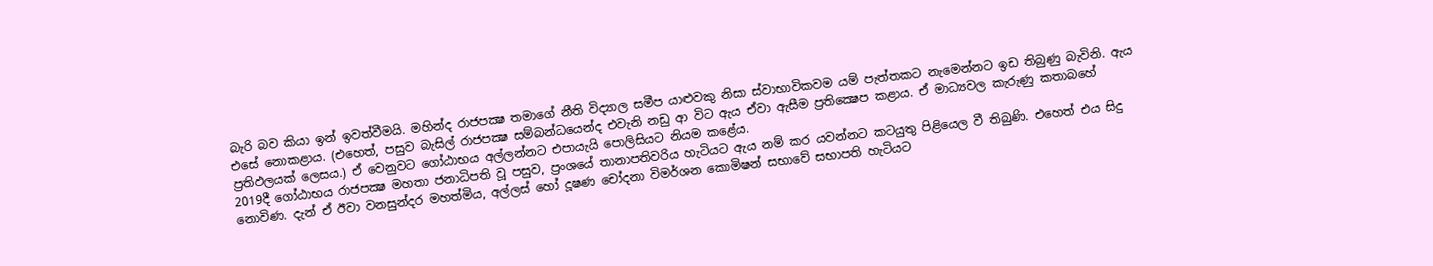බැරි බව කියා ඉන් ඉවත්වීමයි. මහින්ද රාජපක්‍ෂ තමාගේ නීති විද්‍යාල සමීප යාළුවකු නිසා ස්වාභාවිකවම යම් පැත්තකට නැමෙන්නට ඉඩ තිබුණු බැවිනි. ඇය එසේ නොකළාය. (එහෙත්, පසුව බැසිල් රාජපක්‍ෂ සම්බන්ධයෙන්ද එවැනි නඩු ආ විට ඇය ඒවා ඇසීම ප්‍රතික්‍ෂෙප කළාය. ඒ මාධ්‍යවල කැරුණු කතාබහේ ප්‍රතිඵලයක් ලෙසය.) ඒ වෙනුවට ගෝඨාභය අල්ලන්නට එපායැයි පොලිසියට නියම කළේය.
2019දී ගෝඨාභය රාජපක්‍ෂ මහතා ජනාධිපති වූ පසුව, ප්‍රංශයේ තානාපතිවරිය හැටියට ඇය නම් කර යවන්නට කටයුතු පිළියෙල වී තිබුණි. එහෙත් එය සිදු නොවිණ. දැන් ඒ ඊවා වනසුන්දර මහත්මිය, අල්ලස් හෝ දූෂණ චෝදනා විමර්ශන කොමිෂන් සභාවේ සභාපති හැටියට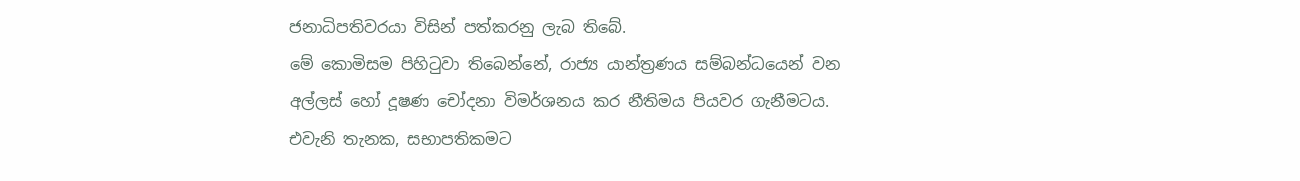ජනාධිපතිවරයා විසින් පත්කරනු ලැබ තිබේ.
මේ කොමිසම පිහිටුවා තිබෙන්නේ, රාජ්‍ය යාන්ත්‍රණය සම්බන්ධයෙන් වන අල්ලස් හෝ දූෂණ චෝදනා විමර්ශනය කර නීතිමය පියවර ගැනීමටය. එවැනි තැනක, සභාපතිකමට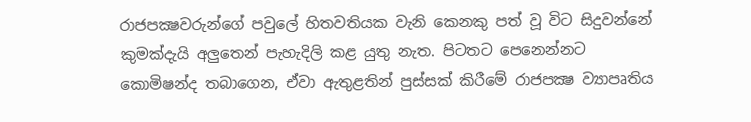රාජපක්‍ෂවරුන්ගේ පවුලේ හිතවතියක වැනි කෙනකු පත් වූ විට සිදුවන්නේ කුමක්දැයි අලුතෙන් පැහැදිලි කළ යුතු නැත. පිටතට පෙනෙන්නට කොමිෂන්ද තබාගෙන, ඒවා ඇතුළතින් පුස්සක් කිරීමේ රාජපක්‍ෂ ව්‍යාපෘතිය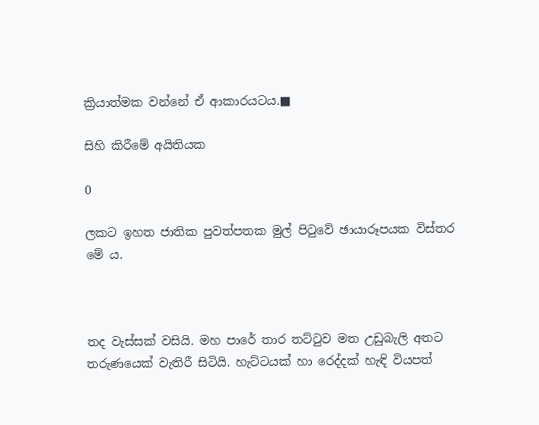ක්‍රියාත්මක වන්නේ ඒ ආකාරයටය.■

සිහි කිරීමේ අයිතියක

0

ලකට ඉහත ජාතික පුවත්පතක මුල් පිටුවේ ඡායාරූපයක විස්තර මේ ය.



තද වැස්සක් වසියි. මහ පාරේ තාර තට්ටුව මත උඩුබැලි අතට තරුණයෙක් වැතිරී සිටියි. හැට්ටයක් හා රෙද්දක් හැඳි වියපත්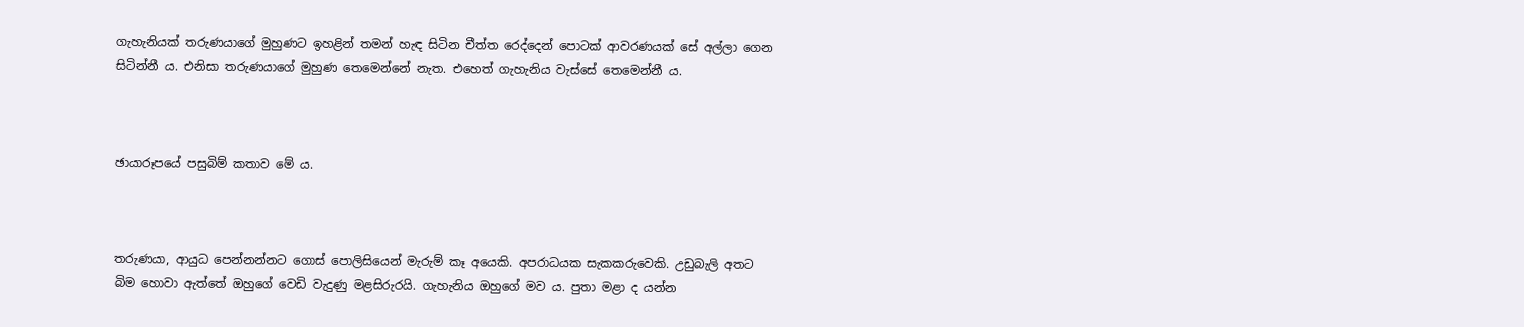ගැහැනියක් තරුණයාගේ මුහුණට ඉහළින් තමන් හැඳ සිටින චීත්ත රෙද්දෙන් පොටක් ආවරණයක් සේ අල්ලා ගෙන සිටින්නී ය. එනිසා තරුණයාගේ මුහුණ තෙමෙන්නේ නැත. එහෙත් ගැහැනිය වැස්සේ තෙමෙන්නී ය.



ඡායාරූපයේ පසුබිම් කතාව මේ ය.



තරුණයා, ආයුධ පෙන්නන්නට ගොස් පොලිසියෙන් මැරුම් කෑ අයෙකි. අපරාධයක සැකකරුවෙකි. උඩුබැලි අතට බිම හොවා ඇත්තේ ඔහුගේ වෙඩි වැදුණු මළසිරුරයි. ගැහැනිය ඔහුගේ මව ය. පුතා මළා ද යන්න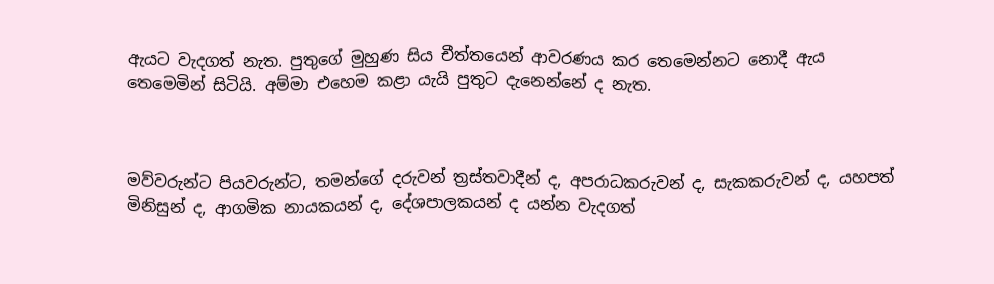ඇයට වැදගත් නැත. පුතුගේ මුහුණ සිය චීත්තයෙන් ආවරණය කර තෙමෙන්නට නොදී ඇය තෙමෙමින් සිටියි. අම්මා එහෙම කළා යැයි පුතුට දැනෙන්නේ ද නැත.



මව්වරුන්ට පියවරුන්ට, තමන්ගේ දරුවන් ත්‍රස්තවාදීන් ද, අපරාධකරුවන් ද, සැකකරුවන් ද, යහපත් මිනිසුන් ද, ආගමික නායකයන් ද, දේශපාලකයන් ද යන්න වැදගත්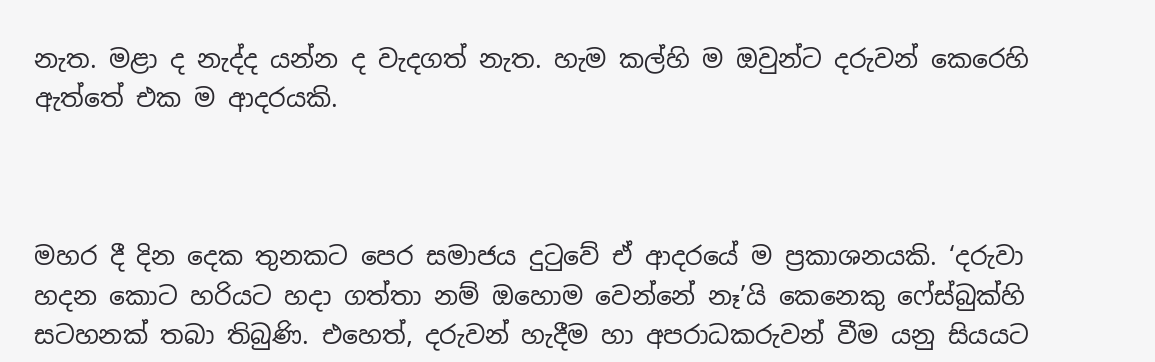නැත. මළා ද නැද්ද යන්න ද වැදගත් නැත. හැම කල්හි ම ඔවුන්ට දරුවන් කෙරෙහි ඇත්තේ එක ම ආදරයකි.



මහර දී දින දෙක තුනකට පෙර සමාජය දුටුවේ ඒ ආදරයේ ම ප්‍රකාශනයකි. ‘දරුවා හදන කොට හරියට හදා ගත්තා නම් ඔහොම වෙන්නේ නෑ’යි කෙනෙකු ෆේස්බුක්හි සටහනක් තබා තිබුණි. එහෙත්, දරුවන් හැදීම හා අපරාධකරුවන් වීම යනු සියයට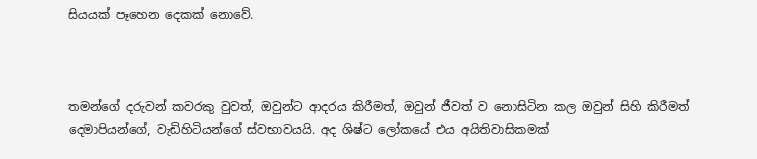සියයක් පෑහෙන දෙකක් නොවේ.



තමන්ගේ දරුවන් කවරකු වුවත්, ඔවුන්ට ආදරය කිරීමත්, ඔවුන් ජීවත් ව නොසිටින කල ඔවුන් සිහි කිරීමත් දෙමාපියන්ගේ, වැඩිහිටියන්ගේ ස්වභාවයයි. අද ශිෂ්ට ලෝකයේ එය අයිතිවාසිකමක්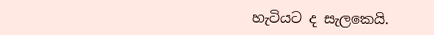හැටියට ද සැලකෙයි.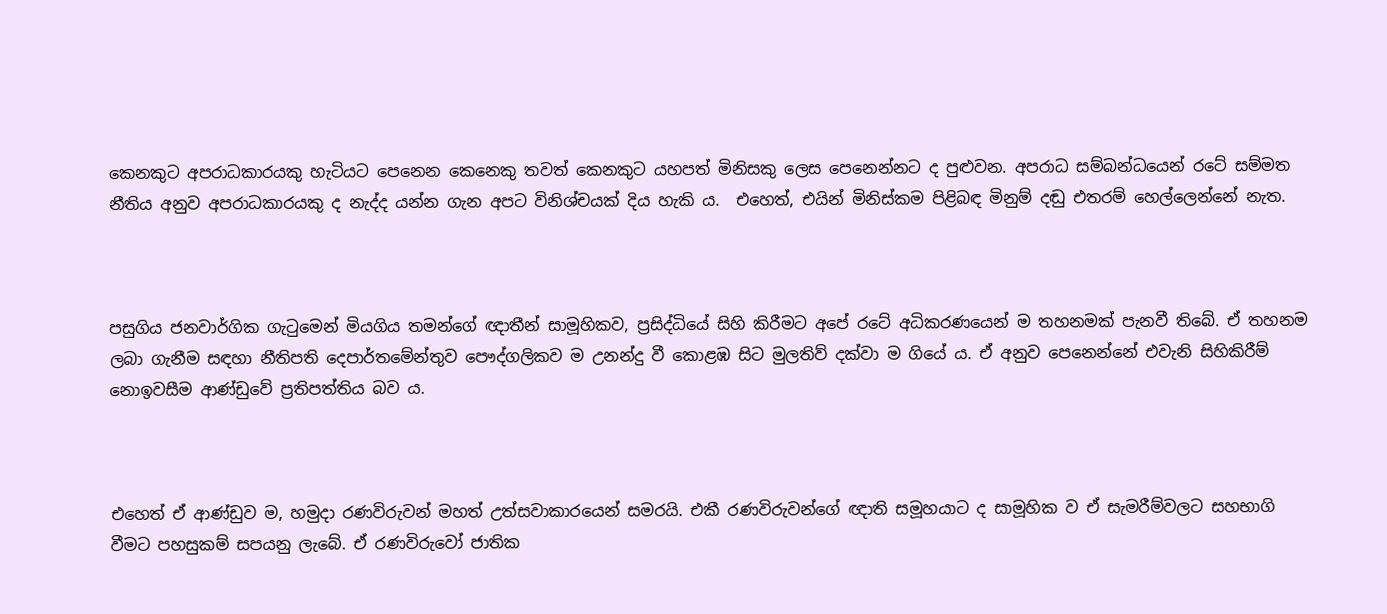කෙනකුට අපරාධකාරයකු හැටියට පෙනෙන කෙනෙකු තවත් කෙනකුට යහපත් මිනිසකු ලෙස පෙනෙන්නට ද පුළුවන. අපරාධ සම්බන්ධයෙන් රටේ සම්මත නීතිය අනුව අපරාධකාරයකු ද නැද්ද යන්න ගැන අපට විනිශ්චයක් දිය හැකි ය.  එහෙත්, එයින් මිනිස්කම පිළිබඳ මිනුම් දඬු එතරම් හෙල්ලෙන්නේ නැත.



පසුගිය ජනවාර්ගික ගැටුමෙන් මියගිය තමන්ගේ ඥාතීන් සාමූහිකව, ප්‍රසිද්ධියේ සිහි කිරීමට අපේ රටේ අධිකරණයෙන් ම තහනමක් පැනවී තිබේ. ඒ තහනම ලබා ගැනීම සඳහා නීතිපති දෙපාර්තමේන්තුව පෞද්ගලිකව ම උනන්දු වී කොළඹ සිට මුලතිව් දක්වා ම ගියේ ය. ඒ අනුව පෙනෙන්නේ එවැනි සිහිකිරීම් නොඉවසීම ආණ්ඩුවේ ප්‍රතිපත්තිය බව ය.



එහෙත් ඒ ආණ්ඩුව ම, හමුදා රණවිරුවන් මහත් උත්සවාකාරයෙන් සමරයි. එකී රණවිරුවන්ගේ ඥාති සමූහයාට ද සාමූහික ව ඒ සැමරීම්වලට සහභාගි වීමට පහසුකම් සපයනු ලැබේ. ඒ රණවිරුවෝ ජාතික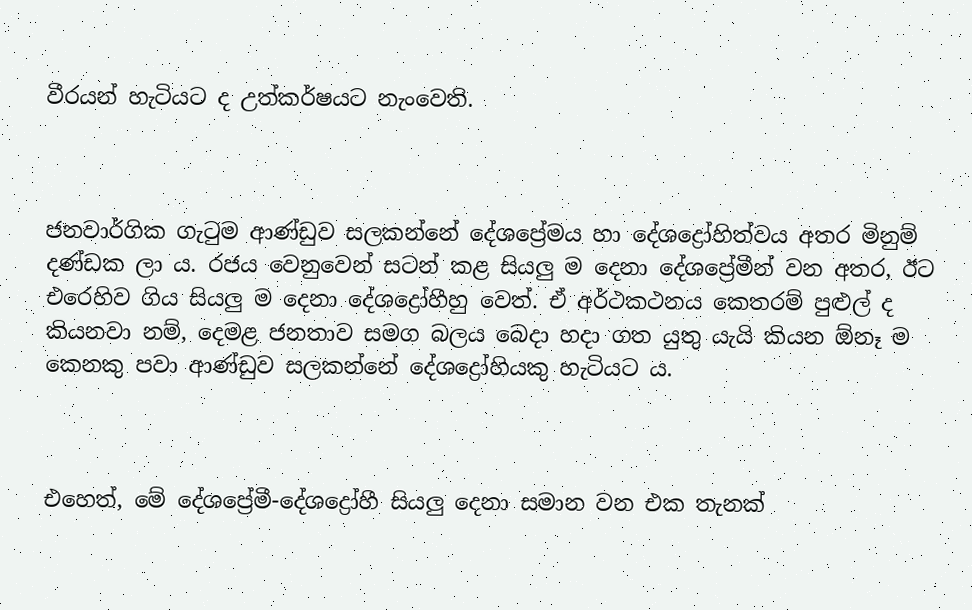වීරයන් හැටියට ද උත්කර්ෂයට නැංවෙති.



ජනවාර්ගික ගැටුම ආණ්ඩුව සලකන්නේ දේශප්‍රේමය හා දේශද්‍රෝහිත්වය අතර මිනුම් දණ්ඩක ලා ය. රජය වෙනුවෙන් සටන් කළ සියලු ම දෙනා දේශප්‍රේමීන් වන අතර, ඊට එරෙහිව ගිය සියලු ම දෙනා දේශද්‍රෝහීහු වෙත්. ඒ අර්ථකථනය කෙතරම් පුළුල් ද කියනවා නම්, දෙමළ ජනතාව සමග බලය බෙදා හදා ගත යුතු යැයි කියන ඕනෑ ම කෙනකු පවා ආණ්ඩුව සලකන්නේ දේශද්‍රෝහියකු හැටියට ය.



එහෙත්, මේ දේශප්‍රේමී-දේශද්‍රෝහී සියලු දෙනා සමාන වන එක තැනක්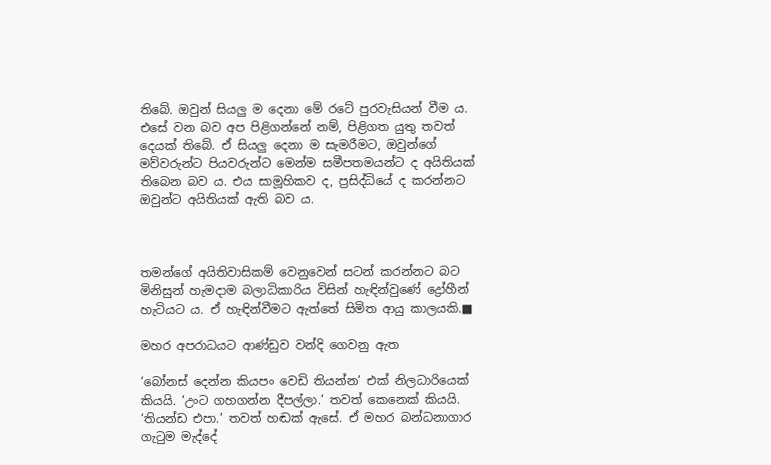තිබේ. ඔවුන් සියලු ම දෙනා මේ රටේ පුරවැසියන් වීම ය. එසේ වන බව අප පිළිගන්නේ නම්, පිළිගත යුතු තවත් දෙයක් තිබේ. ඒ සියලු දෙනා ම සැමරීමට, ඔවුන්ගේ මව්වරුන්ට පියවරුන්ට මෙන්ම සමීපතමයන්ට ද අයිතියක් තිබෙන බව ය. එය සාමූහිකව ද, ප්‍රසිද්ධියේ ද කරන්නට ඔවුන්ට අයිතියක් ඇති බව ය.



තමන්ගේ අයිතිවාසිකම් වෙනුවෙන් සටන් කරන්නට බට මිනිසුන් හැමදාම බලාධිකාරිය විසින් හැඳින්වුණේ ද්‍රෝහීන් හැටියට ය. ඒ හැඳින්වීමට ඇත්තේ සිමිත ආයු කාලයකි.■

මහර අපරාධයට ආණ්ඩුව වන්දි ගෙවනු ඇත

‘බෝනස් දෙන්න කියපං වෙඩි තියන්න’ එක් නිලධාරියෙක් කියයි. ‘උංට ගහගන්න දීපල්ලා.’ තවත් කෙනෙක් කියයි. ‘තියන්ඩ එපා.’ තවත් හඬක් ඇසේ. ඒ මහර බන්ධනාගාර ගැටුම මැද්දේ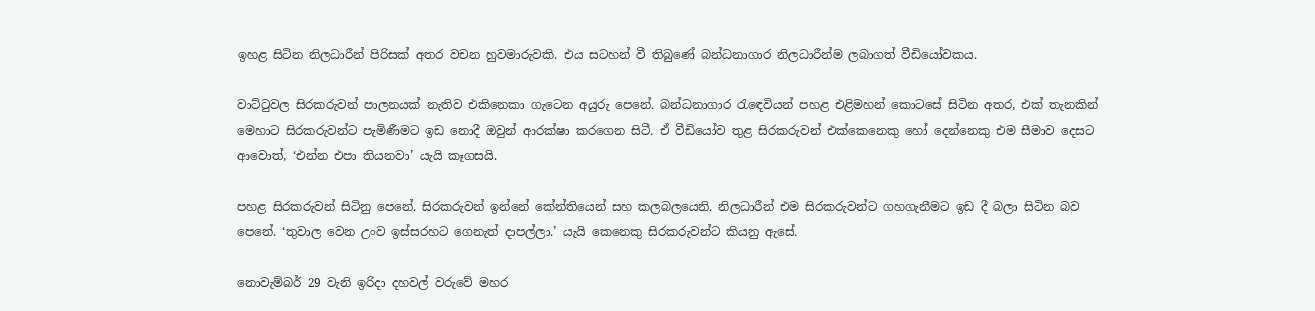ඉහළ සිටින නිලධාරීන් පිරිසක් අතර වචන හුවමාරුවකි. එය සටහන් වී තිබුණේ බන්ධනාගාර නිලධාරීන්ම ලබාගත් වීඩියෝවකය.

වාට්ටුවල සිරකරුවන් පාලනයක් නැතිව එකිනෙකා ගැටෙන අයුරු පෙනේ. බන්ධනාගාර රැඳෙවියන් පහළ එළිමහන් කොටසේ සිටින අතර, එක් තැනකින් මෙහාට සිරකරුවන්ට පැමිණීමට ඉඩ නොදී ඔවුන් ආරක්ෂා කරගෙන සිටී. ඒ වීඩියෝව තුළ සිරකරුවන් එක්කෙනෙකු හෝ දෙන්නෙකු එම සීමාව දෙසට ආවොත්, ‘එන්න එපා තියනවා’ යැයි කෑගසයි.

පහළ සිරකරුවන් සිටිනු පෙනේ. සිරකරුවන් ඉන්නේ කේන්තියෙන් සහ කලබලයෙනි. නිලධාරීන් එම සිරකරුවන්ට ගහගැනීමට ඉඩ දී බලා සිටින බව පෙනේ. ‘තුවාල වෙන උංව ඉස්සරහට ගෙනැත් දාපල්ලා.’ යැයි කෙනෙකු සිරකරුවන්ට කියනු ඇසේ.

නොවැම්බර් 29 වැනි ඉරිදා දහවල් වරුවේ මහර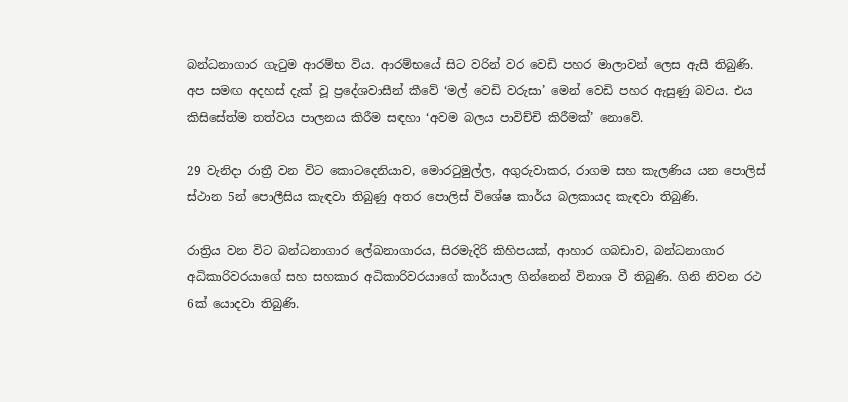බන්ධනාගාර ගැටුම ආරම්භ විය. ආරම්භයේ සිට වරින් වර වෙඩි පහර මාලාවන් ලෙස ඇසී තිබුණි. අප සමඟ අදහස් දැක් වූ ප්‍රදේශවාසීන් කීවේ ‘මල් වෙඩි වරුසා’ මෙන් වෙඩි පහර ඇසුණු බවය. එය කිසිසේත්ම තත්වය පාලනය කිරීම සඳහා ‘අවම බලය පාවිච්චි කිරීමක්’ නොවේ.

29 වැනිදා රාත්‍රී වන විට කොටදෙනියාව, මොරටුමුල්ල, අගුරුවාකර, රාගම සහ කැලණිය යන පොලිස් ස්ථාන 5න් පොලීසිය කැඳවා තිබුණු අතර පොලිස් විශේෂ කාර්ය බලකායද කැඳවා තිබුණි.

රාත්‍රිය වන විට බන්ධනාගාර ලේඛනාගාරය, සිරමැදිරි කිහිපයක්, ආහාර ගබඩාව, බන්ධනාගාර අධිකාරිවරයාගේ සහ සහකාර අධිකාරිවරයාගේ කාර්යාල ගින්නෙන් විනාශ වී තිබුණි. ගිනි නිවන රථ 6ක් යොදවා තිබුණි.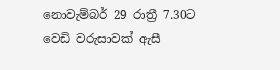නොවැම්බර් 29 රාත්‍රී 7.30ට වෙඩි වරුසාවක් ඇසී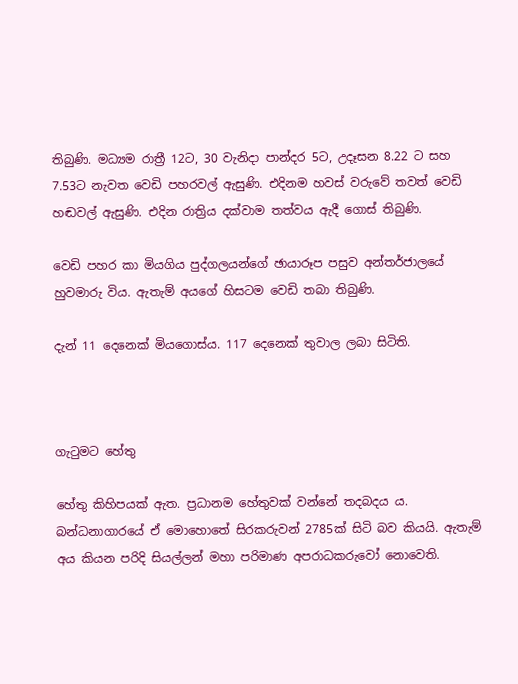තිබුණි. මධ්‍යම රාත්‍රී 12ට, 30 වැනිදා පාන්දර 5ට, උදෑසන 8.22 ට සහ 7.53ට නැවත වෙඩි පහරවල් ඇසුණි. එදිනම හවස් වරුවේ තවත් වෙඩි හඬවල් ඇසුණි. එදින රාත්‍රිය දක්වාම තත්වය ඇදී ගොස් තිබුණි.

වෙඩි පහර කා මියගිය පුද්ගලයන්ගේ ඡායාරූප පසුව අන්තර්ජාලයේ හුවමාරු විය. ඇතැම් අයගේ හිසටම වෙඩි තබා තිබුණි.

දැන් 11 දෙනෙක් මියගොස්ය. 117 දෙනෙක් තුවාල ලබා සිටිති.



ගැටුමට හේතු

හේතු කිහිපයක් ඇත. ප්‍රධානම හේතුවක් වන්නේ තදබදය ය. බන්ධනාගාරයේ ඒ මොහොතේ සිරකරුවන් 2785ක් සිටි බව කියයි. ඇතැම් අය කියන පරිදි සියල්ලන් මහා පරිමාණ අපරාධකරුවෝ නොවෙති.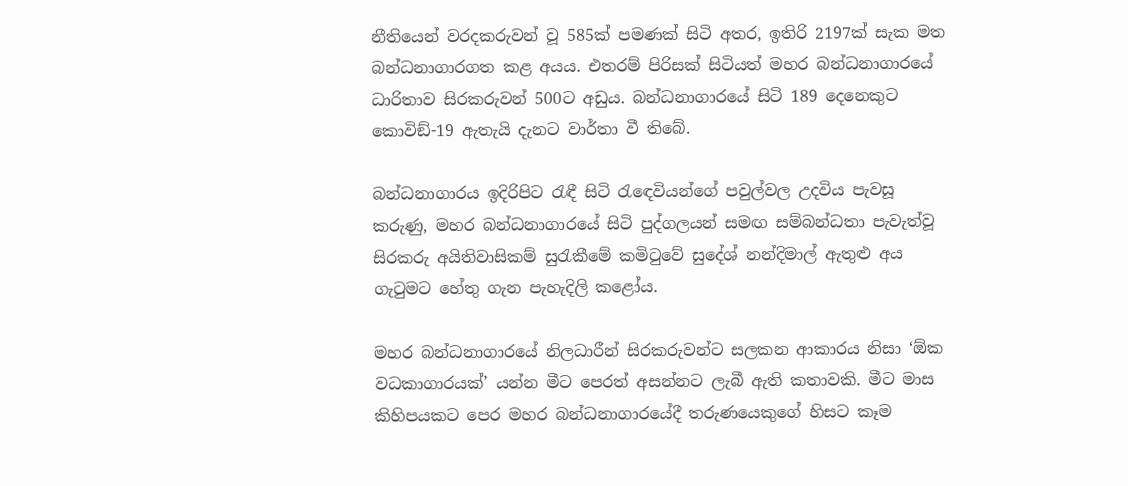නීතියෙන් වරදකරුවන් වූ 585ක් පමණක් සිටි අතර, ඉතිරි 2197ක් සැක මත බන්ධනාගාරගත කළ අයය. එතරම් පිරිසක් සිටියත් මහර බන්ධනාගාරයේ ධාරිතාව සිරකරුවන් 500ට අඩුය. බන්ධනාගාරයේ සිටි 189 දෙනෙකුට කොවිඞ්-19 ඇතැයි දැනට වාර්තා වී තිබේ.

බන්ධනාගාරය ඉදිරිපිට රැඳී සිටි රැඳෙවියන්ගේ පවුල්වල උදවිය පැවසූ කරුණු, මහර බන්ධනාගාරයේ සිටි පුද්ගලයන් සමඟ සම්බන්ධතා පැවැත්වූ සිරකරු අයිතිවාසිකම් සුරැකීමේ කමිටුවේ සුදේශ් නන්දිමාල් ඇතුළු අය ගැටුමට හේතු ගැන පැහැදිලි කළෝය.

මහර බන්ධනාගාරයේ නිලධාරීන් සිරකරුවන්ට සලකන ආකාරය නිසා ‘ඕක වධකාගාරයක්’ යන්න මීට පෙරත් අසන්නට ලැබී ඇති කතාවකි. මීට මාස කිහිපයකට පෙර මහර බන්ධනාගාරයේදී තරුණයෙකුගේ හිසට කෑම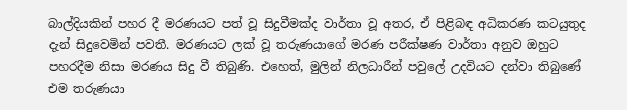බාල්දියකින් පහර දී මරණයට පත් වූ සිදුවීමක්ද වාර්තා වූ අතර, ඒ පිළිබඳ අධිකරණ කටයුතුද දැන් සිදුවෙමින් පවතී. මරණයට ලක් වූ තරුණයාගේ මරණ පරීක්ෂණ වාර්තා අනුව ඔහුට පහරදීම නිසා මරණය සිදු වී තිබුණි. එහෙත්, මුලින් නිලධාරීන් පවුලේ උදවියට දන්වා තිබුණේ එම තරුණයා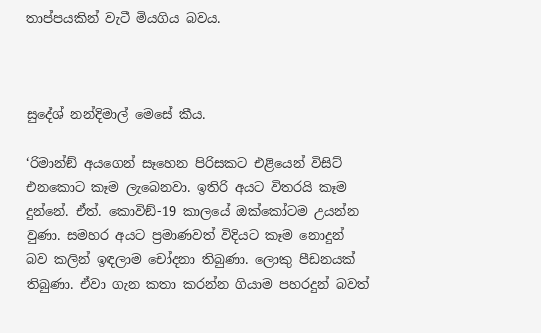තාප්පයකින් වැටී මියගිය බවය.



සුදේශ් නන්දිමාල් මෙසේ කීය.

‘රිමාන්ඞ් අයගෙන් සෑහෙන පිරිසකට එළියෙන් විසිට් එනකොට කෑම ලැබෙනවා. ඉතිරි අයට විතරයි කෑම දුන්නේ. ඒත්. කොවිඞ්-19 කාලයේ ඔක්කෝටම උයන්න වුණා. සමහර අයට ප්‍රමාණවත් විදියට කෑම නොදුන් බව කලින් ඉඳලාම චෝදනා තිබුණා. ලොකු පීඩනයක් තිබුණා. ඒවා ගැන කතා කරන්න ගියාම පහරදුන් බවත්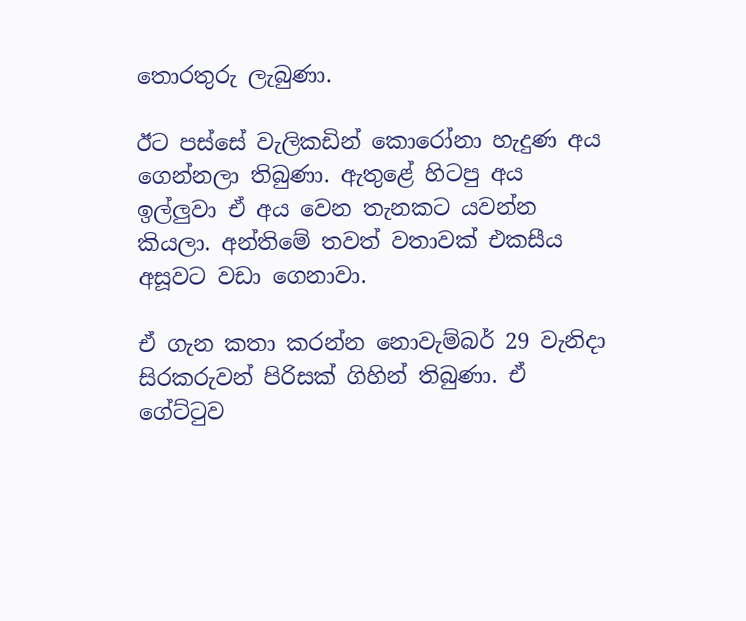තොරතුරු ලැබුණා.

ඊට පස්සේ වැලිකඩින් කොරෝනා හැදුණ අය ගෙන්නලා තිබුණා. ඇතුළේ හිටපු අය ඉල්ලුවා ඒ අය වෙන තැනකට යවන්න කියලා. අන්තිමේ තවත් වතාවක් එකසීය අසූවට වඩා ගෙනාවා.

ඒ ගැන කතා කරන්න නොවැම්බර් 29 වැනිදා සිරකරුවන් පිරිසක් ගිහින් තිබුණා. ඒ ගේට්ටුව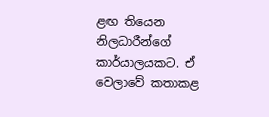ළඟ තියෙන නිලධාරීන්ගේ කාර්යාලයකට. ඒ වෙලාවේ කතාකළ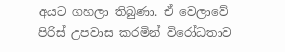අයට ගහලා තිබුණා. ඒ වෙලාවේ පිරිස් උපවාස කරමින් විරෝධතාව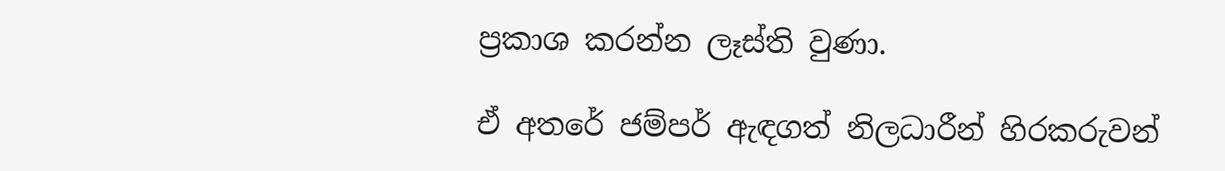ප්‍රකාශ කරන්න ලෑස්ති වුණා.

ඒ අතරේ ජම්පර් ඇඳගත් නිලධාරීන් හිරකරුවන්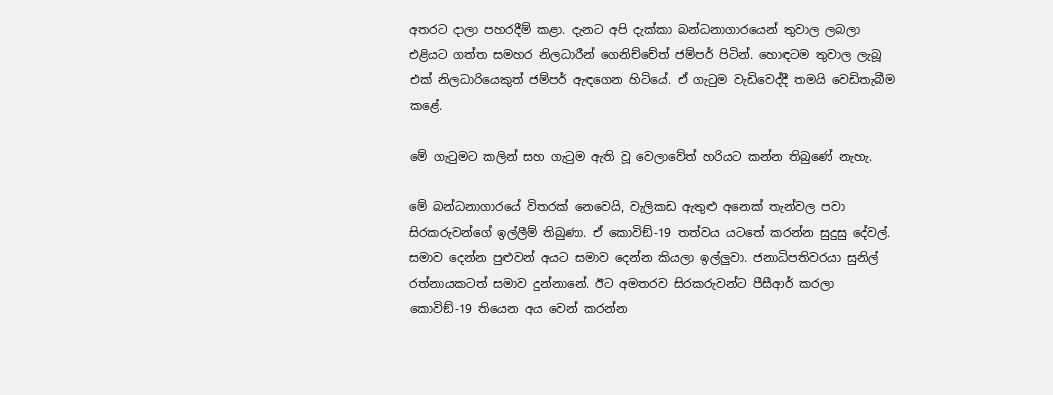අතරට දාලා පහරදීම් කළා. දැනට අපි දැක්කා බන්ධනාගාරයෙන් තුවාල ලබලා එළියට ගත්ත සමහර නිලධාරීන් ගෙනිච්චේත් ජම්පර් පිටින්. හොඳටම තුවාල ලැබූ එක් නිලධාරියෙකුත් ජම්පර් ඇඳගෙන හිටියේ. ඒ ගැටුම වැඩිවෙද්දී තමයි වෙඩිතැබීම කළේ.

මේ ගැටුමට කලින් සහ ගැටුම ඇති වූ වෙලාවේත් හරියට කන්න තිබුණේ නැහැ.

මේ බන්ධනාගාරයේ විතරක් නෙවෙයි, වැලිකඩ ඇතුළු අනෙක් තැන්වල පවා සිරකරුවන්ගේ ඉල්ලීම් තිබුණා. ඒ කොවිඞ්-19 තත්වය යටතේ කරන්න සුදුසු දේවල්. සමාව දෙන්න පුළුවන් අයට සමාව දෙන්න කියලා ඉල්ලුවා. ජනාධිපතිවරයා සුනිල් රත්නායකටත් සමාව දුන්නානේ. ඊට අමතරව සිරකරුවන්ට පීසීආර් කරලා කොවිඞ්-19 තියෙන අය වෙන් කරන්න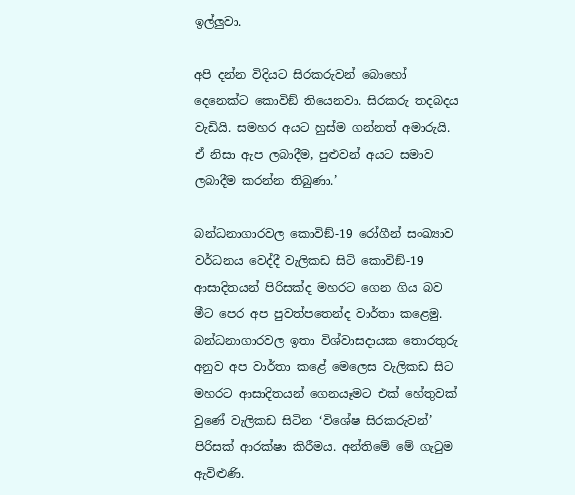ඉල්ලුවා.

අපි දන්න විදියට සිරකරුවන් බොහෝ දෙනෙක්ට කොවිඞ් තියෙනවා. සිරකරු තදබදය වැඩියි. සමහර අයට හුස්ම ගන්නත් අමාරුයි. ඒ නිසා ඇප ලබාදීම, පුළුවන් අයට සමාව ලබාදීම කරන්න තිබුණා.’

බන්ධනාගාරවල කොවිඞ්-19 රෝගීන් සංඛ්‍යාව වර්ධනය වෙද්දී වැලිකඩ සිටි කොවිඞ්-19 ආසාදිතයන් පිරිසක්ද මහරට ගෙන ගිය බව මීට පෙර අප පුවත්පතෙන්ද වාර්තා කළෙමු. බන්ධනාගාරවල ඉතා විශ්වාසදායක තොරතුරු අනුව අප වාර්තා කළේ මෙලෙස වැලිකඩ සිට මහරට ආසාදිතයන් ගෙනයෑමට එක් හේතුවක් වුණේ වැලිකඩ සිටින ‘විශේෂ සිරකරුවන්’ පිරිසක් ආරක්ෂා කිරීමය. අන්තිමේ මේ ගැටුම ඇවිළුණි.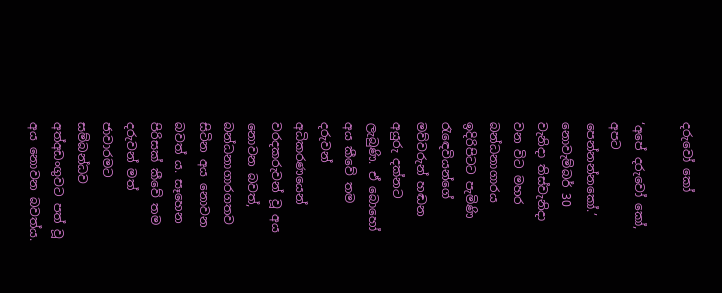දරුවෝ කෝ

‘අපේ දරුවෝ කෝ, අපට පෙන්නන්නකෝ.’ නොවැම්බර් 30 වැනිදා තිස්වැනිදා වන විට මහර බන්ධනාගාරය ඉදිරිපිටට පැමිණි රැඳෙවියන්ගේ මව්වරුන් හඬන අයුරු දක්නට ලැබුණි. ඒ බොහෝ අය කීවේ තම දරුවන් අධිකරණයෙන් වරදකරුවන් වූ අය නොවන බවත්, බන්ධනාගාරගතව සිටින අය නොවන බවත් ය. සෑහෙන පිරිසක් කීවේ තම දරුවන් මත් ජාවාරමට සම්බන්ධව අත්අඩංගුවට පත් වූ අය නොවන බවත්ය.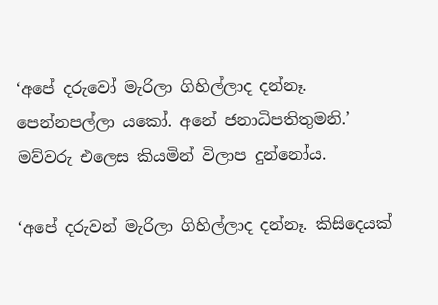‘අපේ දරුවෝ මැරිලා ගිහිල්ලාද දන්නෑ. පෙන්නපල්ලා යකෝ. අනේ ජනාධිපතිතුමනි.’ මව්වරු එලෙස කියමින් විලාප දුන්නෝය.

‘අපේ දරුවන් මැරිලා ගිහිල්ලාද දන්නෑ. කිසිදෙයක්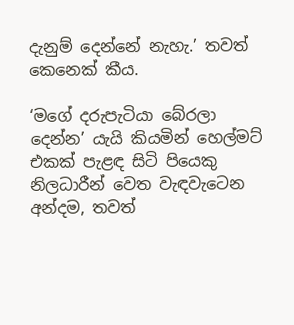දැනුම් දෙන්නේ නැහැ.’ තවත් කෙනෙක් කීය.

‘මගේ දරුපැටියා බේරලා දෙන්න’ යැයි කියමින් හෙල්මට් එකක් පැළඳ සිටි පියෙකු නිලධාරීන් වෙත වැඳවැටෙන අන්දම, තවත්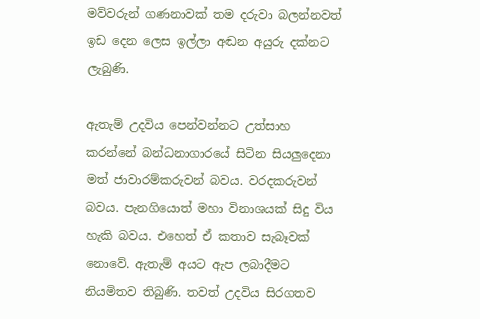මව්වරුන් ගණනාවක් තම දරුවා බලන්නවත් ඉඩ දෙන ලෙස ඉල්ලා අඬන අයුරු දක්නට ලැබුණි.

ඇතැම් උදවිය පෙන්වන්නට උත්සාහ කරන්නේ බන්ධනාගාරයේ සිටින සියලුදෙනා මත් ජාවාරම්කරුවන් බවය. වරදකරුවන් බවය. පැනගියොත් මහා විනාශයක් සිදු විය හැකි බවය. එහෙත් ඒ කතාව සැබෑවක් නොවේ. ඇතැම් අයට ඇප ලබාදීමට නියමිතව තිබුණි. තවත් උදවිය සිරගතව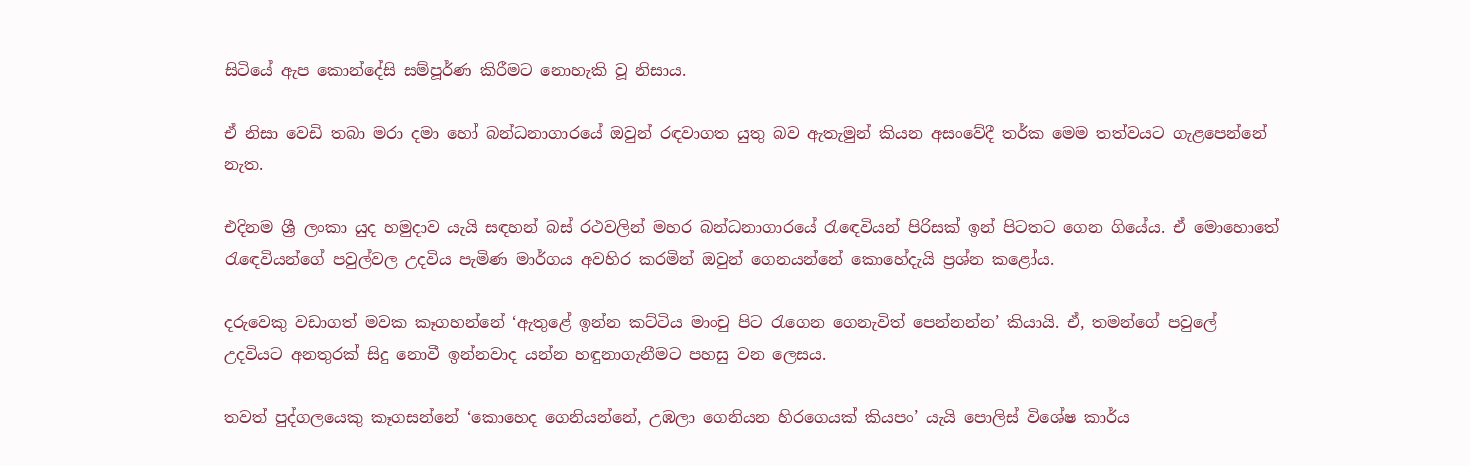සිටියේ ඇප කොන්දේසි සම්පූර්ණ කිරීමට නොහැකි වූ නිසාය.

ඒ නිසා වෙඩි තබා මරා දමා හෝ බන්ධනාගාරයේ ඔවුන් රඳවාගත යුතු බව ඇතැමුන් කියන අසංවේදී තර්ක මෙම තත්වයට ගැළපෙන්නේ නැත.

එදිනම ශ්‍රී ලංකා යුද හමුදාව යැයි සඳහන් බස් රථවලින් මහර බන්ධනාගාරයේ රැඳෙවියන් පිරිසක් ඉන් පිටතට ගෙන ගියේය. ඒ මොහොතේ රැඳෙවියන්ගේ පවුල්වල උදවිය පැමිණ මාර්ගය අවහිර කරමින් ඔවුන් ගෙනයන්නේ කොහේදැයි ප්‍රශ්න කළෝය.

දරුවෙකු වඩාගත් මවක කෑගහන්නේ ‘ඇතුළේ ඉන්න කට්ටිය මාංචු පිට රැගෙන ගෙනැවිත් පෙන්නන්න’ කියායි. ඒ, තමන්ගේ පවුලේ උදවියට අනතුරක් සිදු නොවී ඉන්නවාද යන්න හඳුනාගැනීමට පහසු වන ලෙසය.

තවත් පුද්ගලයෙකු කෑගසන්නේ ‘කොහෙද ගෙනියන්නේ, උඹලා ගෙනියන හිරගෙයක් කියපං’ යැයි පොලිස් විශේෂ කාර්ය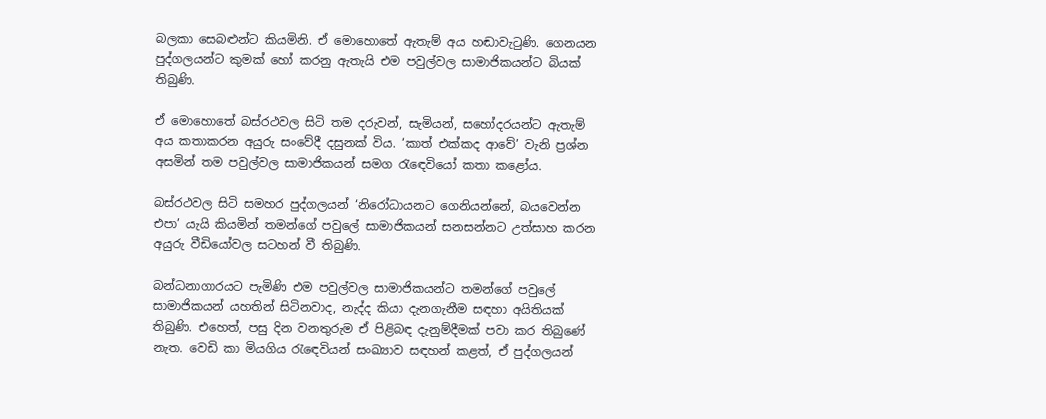බලකා සෙබළුන්ට කියමිනි. ඒ මොහොතේ ඇතැම් අය හඬාවැටුණි. ගෙනයන පුද්ගලයන්ට කුමක් හෝ කරනු ඇතැයි එම පවුල්වල සාමාජිකයන්ට බියක් තිබුණි.

ඒ මොහොතේ බස්රථවල සිටි තම දරුවන්, සැමියන්, සහෝදරයන්ට ඇතැම් අය කතාකරන අයුරු සංවේදී දසුනක් විය. ‘කාත් එක්කද ආවේ’ වැනි ප්‍රශ්න අසමින් තම පවුල්වල සාමාජිකයන් සමග රැඳෙවියෝ කතා කළෝය.

බස්රථවල සිටි සමහර පුද්ගලයන් ‘නිරෝධායනට ගෙනියන්නේ, බයවෙන්න එපා’ යැයි කියමින් තමන්ගේ පවුලේ සාමාජිකයන් සනසන්නට උත්සාහ කරන අයුරු වීඩියෝවල සටහන් වී තිබුණි.

බන්ධනාගාරයට පැමිණි එම පවුල්වල සාමාජිකයන්ට තමන්ගේ පවුලේ සාමාජිකයන් යහතින් සිටිනවාද, නැද්ද කියා දැනගැනීම සඳහා අයිතියක් තිබුණි. එහෙත්, පසු දින වනතුරුම ඒ පිළිබඳ දැනුම්දීමක් පවා කර තිබුණේ නැත. වෙඩි කා මියගිය රැඳෙවියන් සංඛ්‍යාව සඳහන් කළත්, ඒ පුද්ගලයන්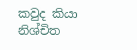කවුද කියා නිශ්චිත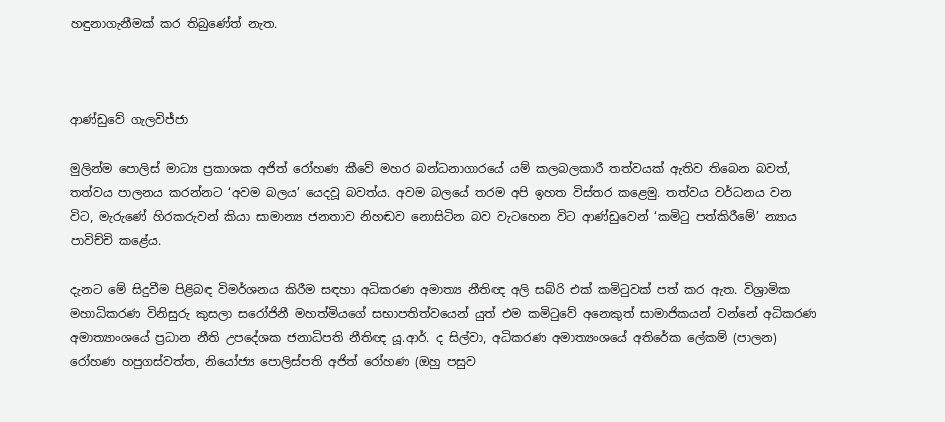හඳුනාගැනීමක් කර තිබුණේත් නැත.



ආණ්ඩුවේ ගැලවිජ්ජා

මුලින්ම පොලිස් මාධ්‍ය ප්‍රකාශක අජිත් රෝහණ කීවේ මහර බන්ධනාගාරයේ යම් කලබලකාරී තත්වයක් ඇතිව තිබෙන බවත්, තත්වය පාලනය කරන්නට ‘අවම බලය’ යෙදවූ බවත්ය. අවම බලයේ තරම අපි ඉහත විස්තර කළෙමු. තත්වය වර්ධනය වන විට, මැරුණේ හිරකරුවන් කියා සාමාන්‍ය ජනතාව නිහඬව නොසිටින බව වැටහෙන විට ආණ්ඩුවෙන් ‘කමිටු පත්කිරීමේ’ න්‍යාය පාවිච්චි කළේය.

දැනට මේ සිදුවීම පිළිබඳ විමර්ශනය කිරීම සඳහා අධිකරණ අමාත්‍ය නීතිඥ අලි සබ්රි එක් කමිටුවක් පත් කර ඇත. විශ්‍රාමික මහාධිකරණ විනිසුරු කුසලා සරෝජිනී මහත්මියගේ සභාපතිත්වයෙන් යුත් එම කමිටුවේ අනෙකුත් සාමාජිකයන් වන්නේ අධිකරණ අමාත්‍යාංශයේ ප්‍රධාන නීති උපදේශක ජනාධිපති නීතිඥ යූ.ආර්. ද සිල්වා, අධිකරණ අමාත්‍යංශයේ අතිරේක ලේකම් (පාලන) රෝහණ හපුගස්වත්ත, නියෝජ්‍ය පොලිස්පති අජිත් රෝහණ (ඔහු පසුව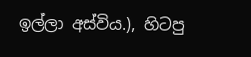ඉල්ලා අස්විය.), හිටපු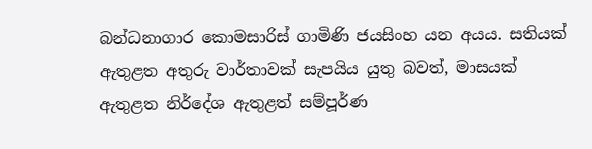බන්ධනාගාර කොමසාරිස් ගාමිණි ජයසිංහ යන අයය. සතියක් ඇතුළත අතුරු වාර්තාවක් සැපයිය යුතු බවත්, මාසයක් ඇතුළත නිර්දේශ ඇතුළත් සම්පූර්ණ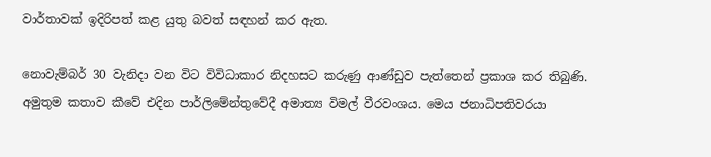වාර්තාවක් ඉදිරිපත් කළ යුතු බවත් සඳහන් කර ඇත.

නොවැම්බර් 30 වැනිදා වන විට විවිධාකාර නිදහසට කරුණු ආණ්ඩුව පැත්තෙන් ප්‍රකාශ කර තිබුණි. අමුතුම කතාව කීවේ එදින පාර්ලිමේන්තුවේදී අමාත්‍ය විමල් වීරවංශය. මෙය ජනාධිපතිවරයා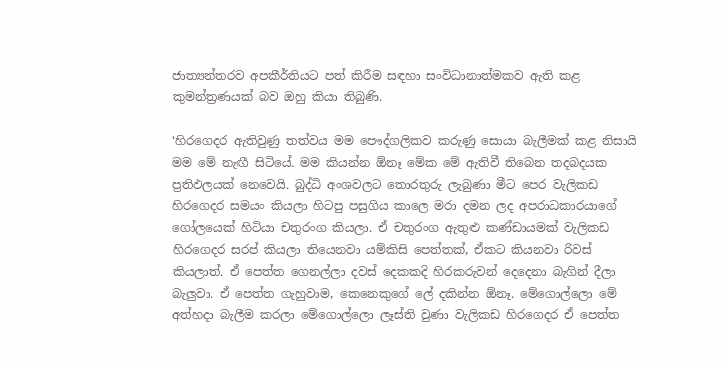ජාත්‍යන්තරව අපකීර්තියට පත් කිරීම සඳහා සංවිධානාත්මකව ඇති කළ කුමන්ත්‍රණයක් බව ඔහු කියා තිබුණි.

‘හිරගෙදර ඇතිවුණු තත්වය මම පෞද්ගලිකව කරුණු සොයා බැලීමක් කළ නිසායි මම මේ නැඟී සිටියේ. මම කියන්න ඕනෑ මේක මේ ඇතිවී තිබෙන තදබදයක ප්‍රතිඵලයක් නෙවෙයි. බුද්ධි අංශවලට තොරතුරු ලැබුණා මීට පෙර වැලිකඩ හිරගෙදර සමයං කියලා හිටපු පසුගිය කාලෙ මරා දමන ලද අපරාධකාරයාගේ ගෝලයෙක් හිටියා චතුරංග කියලා. ඒ චතුරංග ඇතුළු කණ්ඩායමක් වැලිකඩ හිරගෙදර සරප් කියලා තියෙනවා යම්කිසි පෙත්තක්, ඒකට කියනවා රිවස් කියලාත්. ඒ පෙත්ත ගෙනල්ලා දවස් දෙකකදි හිරකරුවන් දෙදෙනා බැගින් දීලා බැලුවා. ඒ පෙත්ත ගැහුවාම, කෙනෙකුගේ ලේ දකින්න ඕනෑ. මේගොල්ලො මේ අත්හදා බැලීම කරලා මේගොල්ලො ලෑස්ති වුණා වැලිකඩ හිරගෙදර ඒ පෙත්ත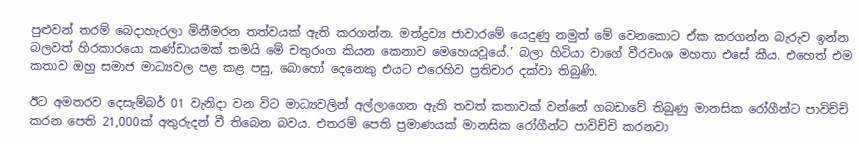පුළුවන් තරම් බෙදාහැරලා මිනීමරන තත්වයක් ඇති කරගන්න. මත්ද්‍රව්‍ය ජාවාරමේ යෙදුණු නමුත් මේ වෙනකොට ඒක කරගන්න බැරුව ඉන්න බලවත් හිරකාරයො කණ්ඩායමක් තමයි මේ චතුරංග කියන කෙනාව මෙහෙයවූයේ.’ බලා හිටියා වාගේ වීරවංශ මහතා එසේ කීය. එහෙත් එම කතාව ඔහු සමාජ මාධ්‍යවල පළ කළ පසු, බොහෝ දෙනෙකු එයට එරෙහිව ප්‍රතිචාර දක්වා තිබුණි.

ඊට අමතරව දෙසැම්බර් 01 වැනිදා වන විට මාධ්‍යවලින් අල්ලාගෙන ඇති තවත් කතාවක් වන්නේ ගබඩාවේ තිබුණු මානසික රෝගීන්ට පාවිච්චි කරන පෙති 21,000ක් අතුරුදන් වී තිබෙන බවය. එතරම් පෙති ප්‍රමාණයක් මානසික රෝගීන්ට පාවිච්චි කරනවා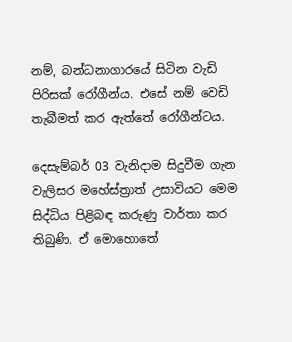නම්, බන්ධනාගාරයේ සිටින වැඩි පිරිසක් රෝගීන්ය. එසේ නම් වෙඩි තැබීමත් කර ඇත්තේ රෝගීන්ටය.

දෙසැම්බර් 03 වැනිදාම සිදුවීම ගැන වැලිසර මහේස්ත්‍රාත් උසාවියට මෙම සිද්ධිය පිළිබඳ කරුණු වාර්තා කර තිබුණි. ඒ මොහොතේ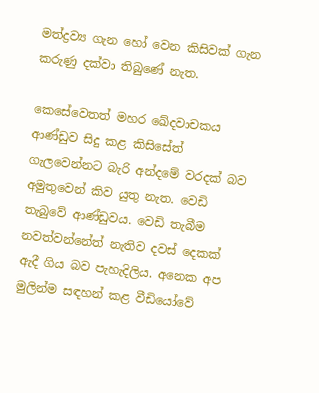මත්ද්‍රව්‍ය ගැන හෝ වෙන කිසිවක් ගැන කරුණු දක්වා තිබුණේ නැත.

කෙසේවෙතත් මහර ඛේදවාචකය ආණ්ඩුව සිදු කළ කිසිසේත් ගැලවෙන්නට බැරි අන්දමේ වරදක් බව අමුතුවෙන් කිව යුතු නැත. වෙඩි තැබුවේ ආණ්ඩුවය. වෙඩි තැබීම නවත්වන්නේත් නැතිව දවස් දෙකක් ඇදී ගිය බව පැහැදිලිය. අනෙක අප මුලින්ම සඳහන් කළ වීඩියෝවේ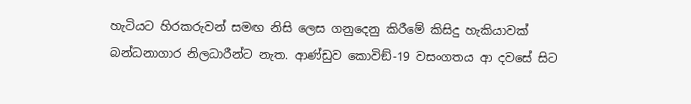හැටියට හිරකරුවන් සමඟ නිසි ලෙස ගනුදෙනු කිරීමේ කිසිදු හැකියාවක් බන්ධනාගාර නිලධාරීන්ට නැත. ආණ්ඩුව කොවිඞ්-19 වසංගතය ආ දවසේ සිට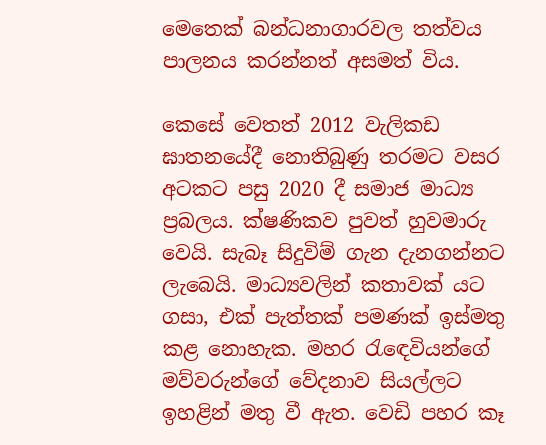මෙතෙක් බන්ධනාගාරවල තත්වය පාලනය කරන්නත් අසමත් විය.

කෙසේ වෙතත් 2012 වැලිකඩ ඝාතනයේදී නොතිබුණු තරමට වසර අටකට පසු 2020 දී සමාජ මාධ්‍ය ප්‍රබලය. ක්ෂණිකව පුවත් හුවමාරු වෙයි. සැබෑ සිදුවිම් ගැන දැනගන්නට ලැබෙයි. මාධ්‍යවලින් කතාවක් යට ගසා, එක් පැත්තක් පමණක් ඉස්මතු කළ නොහැක. මහර රැඳෙවියන්ගේ මව්වරුන්ගේ වේදනාව සියල්ලට ඉහළින් මතු වී ඇත. වෙඩි පහර කෑ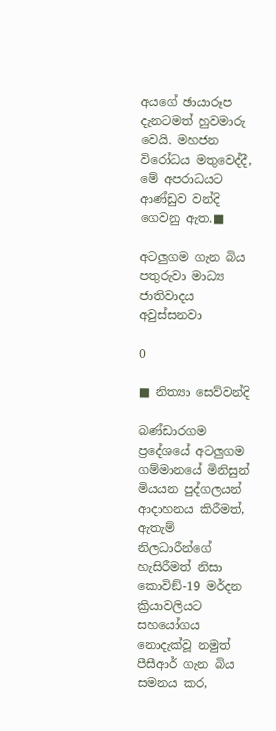අයගේ ඡායාරූප දැනටමත් හුවමාරු වෙයි. මහජන විරෝධය මතුවෙද්දී, මේ අපරාධයට ආණ්ඩුව වන්දි ගෙවනු ඇත.■

අටලුගම ගැන බිය පතුරුවා මාධ්‍ය ජාතිවාදය අවුස්සනවා

0

■ නිත්‍යා සෙව්වන්දි

බණ්ඩාරගම ප්‍රදේශයේ අටලුගම ගම්මානයේ මිනිසුන් මියයන පුද්ගලයන් ආදාහනය කිරීමත්, ඇතැම් නිලධාරීන්ගේ හැසිරීමත් නිසා කොවිඞ්-19 මර්දන ක්‍රියාවලියට සහයෝගය නොදැක්වූ නමුත් පීසීආර් ගැන බිය සමනය කර,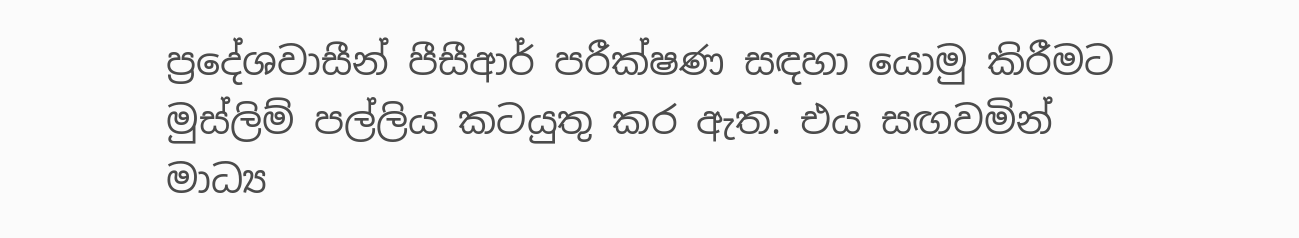ප්‍රදේශවාසීන් පීසීආර් පරීක්ෂණ සඳහා යොමු කිරීමට මුස්ලිම් පල්ලිය කටයුතු කර ඇත. එය සඟවමින් මාධ්‍ය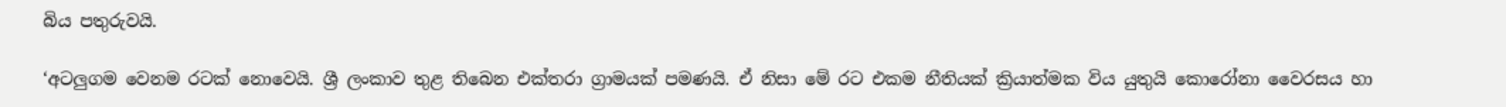බිය පතුරුවයි.

‘අටලුගම වෙනම රටක් නොවෙයි. ශ්‍රී ලංකාව තුළ තිබෙන එක්තරා ග්‍රාමයක් පමණයි. ඒ නිසා මේ රට එකම නීතියක් ක්‍රියාත්මක විය යුතුයි කොරෝනා වෛරසය හා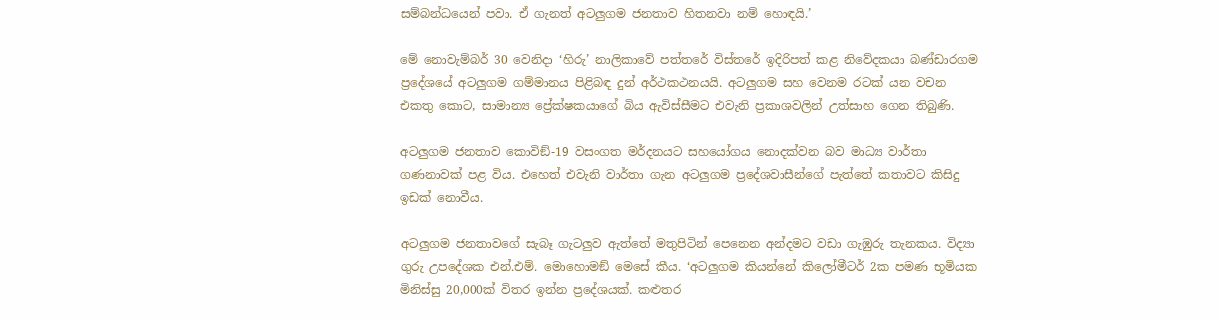සම්බන්ධයෙන් පවා. ඒ ගැනත් අටලුගම ජනතාව හිතනවා නම් හොඳයි.’

මේ නොවැම්බර් 30 වෙනිදා ‘හිරු’ නාලිකාවේ පත්තරේ විස්තරේ ඉදිරිපත් කළ නිවේදකයා බණ්ඩාරගම ප්‍රදේශයේ අටලුගම ගම්මානය පිළිබඳ දුන් අර්ථකථනයයි. අටලුගම සහ වෙනම රටක් යන වචන එකතු කොට, සාමාන්‍ය ප්‍රේක්ෂකයාගේ බිය ඇවිස්සීමට එවැනි ප්‍රකාශවලින් උත්සාහ ගෙන තිබුණි.

අටලුගම ජනතාව කොවිඞ්-19 වසංගත මර්දනයට සහයෝගය නොදක්වන බව මාධ්‍ය වාර්තා ගණනාවක් පළ විය. එහෙත් එවැනි වාර්තා ගැන අටලුගම ප්‍රදේශවාසීන්ගේ පැත්තේ කතාවට කිසිදු ඉඩක් නොවීය.

අටලුගම ජනතාවගේ සැබෑ ගැටලුව ඇත්තේ මතුපිටින් පෙනෙන අන්දමට වඩා ගැඹුරු තැනකය. විද්‍යා ගුරු උපදේශක එන්.එම්. මොහොමඞ් මෙසේ කීය. ‘අටලුගම කියන්නේ කිලෝමීටර් 2ක පමණ භූමියක මිනිස්සු 20,000ක් විතර ඉන්න ප්‍රදේශයක්. කළුතර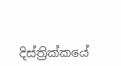දිස්ත්‍රික්කයේ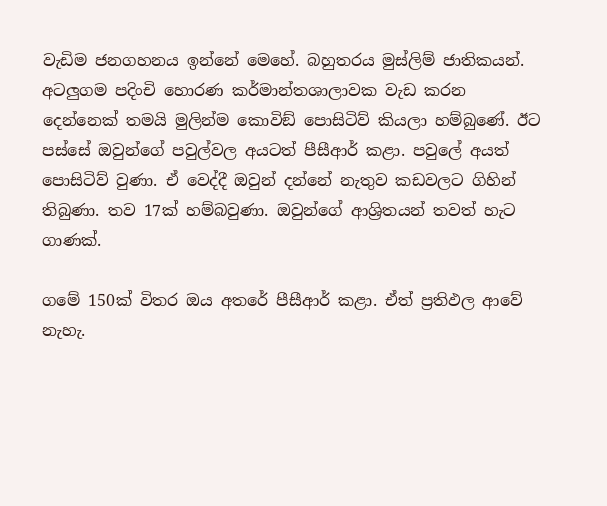වැඩිම ජනගහනය ඉන්නේ මෙහේ. බහුතරය මුස්ලිම් ජාතිකයන්. අටලුගම පදිංචි හොරණ කර්මාන්තශාලාවක වැඩ කරන දෙන්නෙක් තමයි මුලින්ම කොවිඞ් පොසිටිව් කියලා හම්බුණේ. ඊට පස්සේ ඔවුන්ගේ පවුල්වල අයටත් පීසීආර් කළා. පවුලේ අයත් පොසිටිව් වුණා. ඒ වෙද්දී ඔවුන් දන්නේ නැතුව කඩවලට ගිහින් තිබුණා. තව 17ක් හම්බවුණා. ඔවුන්ගේ ආශ්‍රිතයන් තවත් හැට ගාණක්.

ගමේ 150ක් විතර ඔය අතරේ පීසීආර් කළා. ඒත් ප්‍රතිඵල ආවේ නැහැ.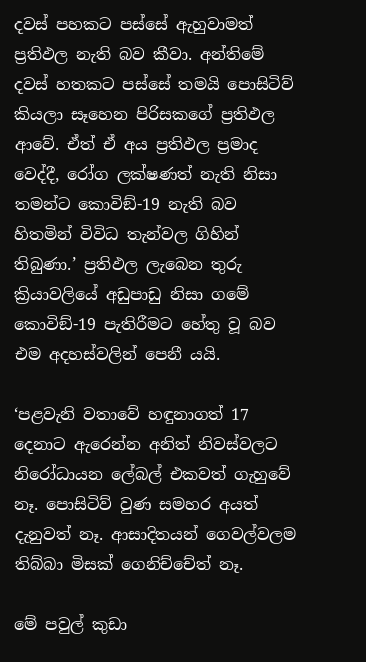දවස් පහකට පස්සේ ඇහුවාමත් ප්‍රතිඵල නැති බව කීවා. අන්තිමේ දවස් හතකට පස්සේ තමයි පොසිටිව් කියලා සෑහෙන පිරිසකගේ ප්‍රතිඵල ආවේ. ඒත් ඒ අය ප්‍රතිඵල ප්‍රමාද වෙද්දී, රෝග ලක්ෂණත් නැති නිසා තමන්ට කොවිඞ්-19 නැති බව හිතමින් විවිධ තැන්වල ගිහින් තිබුණා.’ ප්‍රතිඵල ලැබෙන තුරු ක්‍රියාවලියේ අඩුපාඩු නිසා ගමේ කොවිඞ්-19 පැතිරීමට හේතු වූ බව එම අදහස්වලින් පෙනී යයි.

‘පළවැනි වතාවේ හඳුනාගත් 17 දෙනාට ඇරෙන්න අනිත් නිවස්වලට නිරෝධායන ලේබල් එකවත් ගැහුවේ නෑ. පොසිටිව් වුණ සමහර අයත් දැනුවත් නෑ. ආසාදිතයන් ගෙවල්වලම තිබ්බා මිසක් ගෙනිච්චේත් නෑ.

මේ පවුල් කුඩා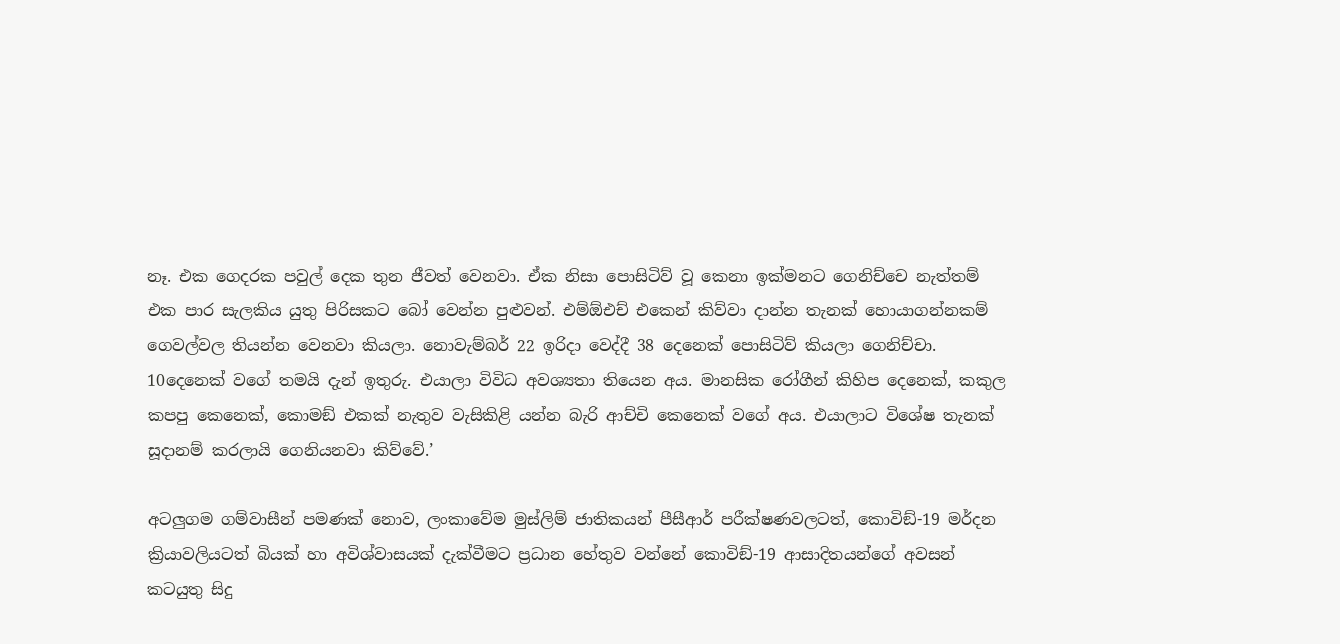නෑ. එක ගෙදරක පවුල් දෙක තුන ජීවත් වෙනවා. ඒක නිසා පොසිටිව් වූ කෙනා ඉක්මනට ගෙනිච්චෙ නැත්තම් එක පාර සැලකිය යුතු පිරිසකට බෝ වෙන්න පුළුවන්. එම්ඕඑච් එකෙන් කිව්වා දාන්න තැනක් හොයාගන්නකම් ගෙවල්වල තියන්න වෙනවා කියලා. නොවැම්බර් 22 ඉරිදා වෙද්දී 38 දෙනෙක් පොසිටිව් කියලා ගෙනිච්චා. 10දෙනෙක් වගේ තමයි දැන් ඉතුරු. එයාලා විවිධ අවශ්‍යතා තියෙන අය. මානසික රෝගීන් කිහිප දෙනෙක්, කකුල කපපු කෙනෙක්, කොමඞ් එකක් නැතුව වැසිකිළි යන්න බැරි ආච්චි කෙනෙක් වගේ අය. එයාලාට විශේෂ තැනක් සූදානම් කරලායි ගෙනියනවා කිව්වේ.’

අටලුගම ගම්වාසීන් පමණක් නොව, ලංකාවේම මුස්ලිම් ජාතිකයන් පීසීආර් පරීක්ෂණවලටත්, කොවිඞ්-19 මර්දන ක්‍රියාවලියටත් බියක් හා අවිශ්වාසයක් දැක්වීමට ප්‍රධාන හේතුව වන්නේ කොවිඞ්-19 ආසාදිතයන්ගේ අවසන් කටයුතු සිදු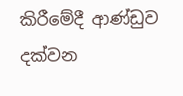කිරීමේදී ආණ්ඩුව දක්වන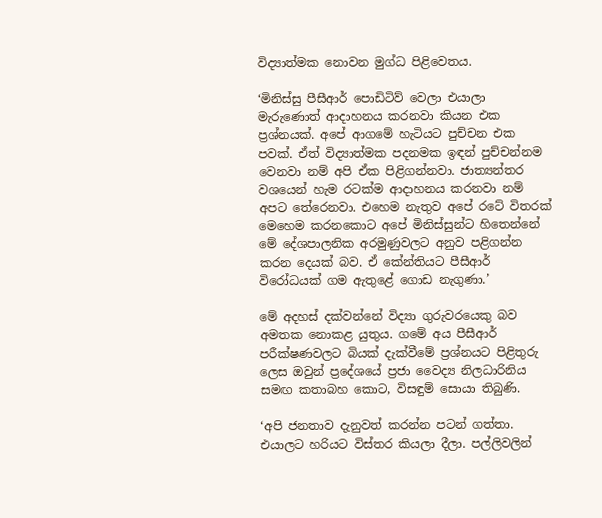විද්‍යාත්මක නොවන මුග්ධ පිළිවෙතය.

‘මිනිස්සු පීසීආර් පොඩිටිව් වෙලා එයාලා මැරුණොත් ආදාහනය කරනවා කියන එක ප්‍රශ්නයක්. අපේ ආගමේ හැටියට පුච්චන එක පවක්. ඒත් විද්‍යාත්මක පදනමක ඉඳන් පුච්චන්නම වෙනවා නම් අපි ඒක පිළිගන්නවා. ජාත්‍යන්තර වශයෙන් හැම රටක්ම ආදාහනය කරනවා නම් අපට තේරෙනවා. එහෙම නැතුව අපේ රටේ විතරක් මෙහෙම කරනකොට අපේ මිනිස්සුන්ට හිතෙන්නේ මේ දේශපාලනික අරමුණුවලට අනුව පළිගන්න කරන දෙයක් බව. ඒ කේන්තියට පීසීආර් විරෝධයක් ගම ඇතුළේ ගොඩ නැගුණා.’

මේ අදහස් දක්වන්නේ විද්‍යා ගුරුවරයෙකු බව අමතක නොකළ යුතුය. ගමේ අය පීසීආර් පරීක්ෂණවලට බියක් දැක්වීමේ ප්‍රශ්නයට පිළිතුරු ලෙස ඔවුන් ප්‍රදේශයේ ප්‍රජා වෛද්‍ය නිලධාරිනිය සමඟ කතාබහ කොට, විසඳුම් සොයා තිබුණි.

‘අපි ජනතාව දැනුවත් කරන්න පටන් ගත්තා. එයාලට හරියට විස්තර කියලා දීලා. පල්ලිවලින්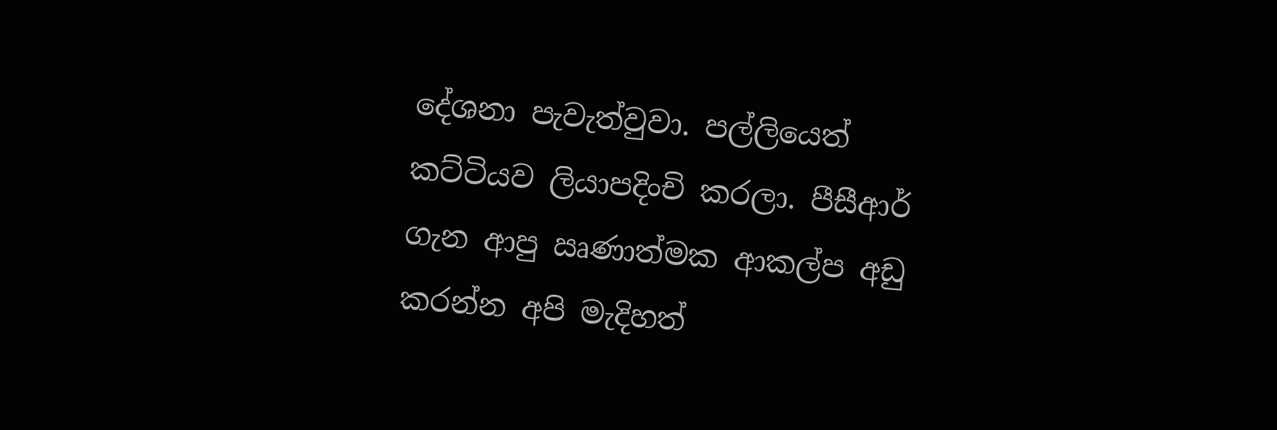දේශනා පැවැත්වුවා. පල්ලියෙත් කට්ටියව ලියාපදිංචි කරලා. පීසීආර් ගැන ආපු ඍණාත්මක ආකල්ප අඩු කරන්න අපි මැදිහත්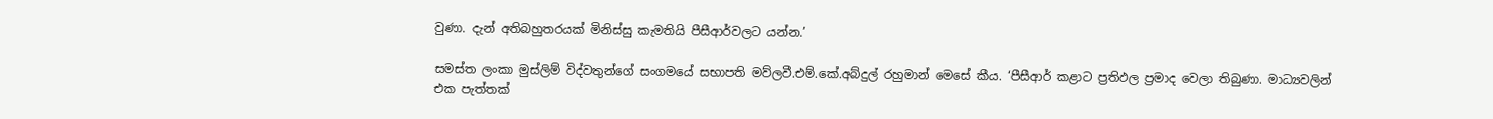වුණා. දැන් අතිබහුතරයක් මිනිස්සු කැමතියි පීසීආර්වලට යන්න.’

සමස්ත ලංකා මුස්ලිම් විද්වතුන්ගේ සංගමයේ සභාපති මව්ලවී.එම්.කේ.අබ්දුල් රහුමාන් මෙසේ කීය. ‘පීසීආර් කළාට ප්‍රතිඵල ප්‍රමාද වෙලා තිබුණා. මාධ්‍යවලින් එක පැත්තක්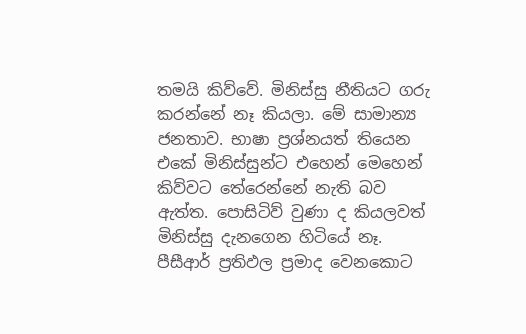තමයි කිව්වේ. මිනිස්සු නීතියට ගරු කරන්නේ නෑ කියලා. මේ සාමාන්‍ය ජනතාව. භාෂා ප්‍රශ්නයත් තියෙන එකේ මිනිස්සුන්ට එහෙන් මෙහෙන් කිව්වට තේරෙන්නේ නැති බව ඇත්ත. පොසිටිව් වුණා ද කියලවත් මිනිස්සු දැනගෙන හිටියේ නෑ. පීසීආර් ප්‍රතිඵල ප්‍රමාද වෙනකොට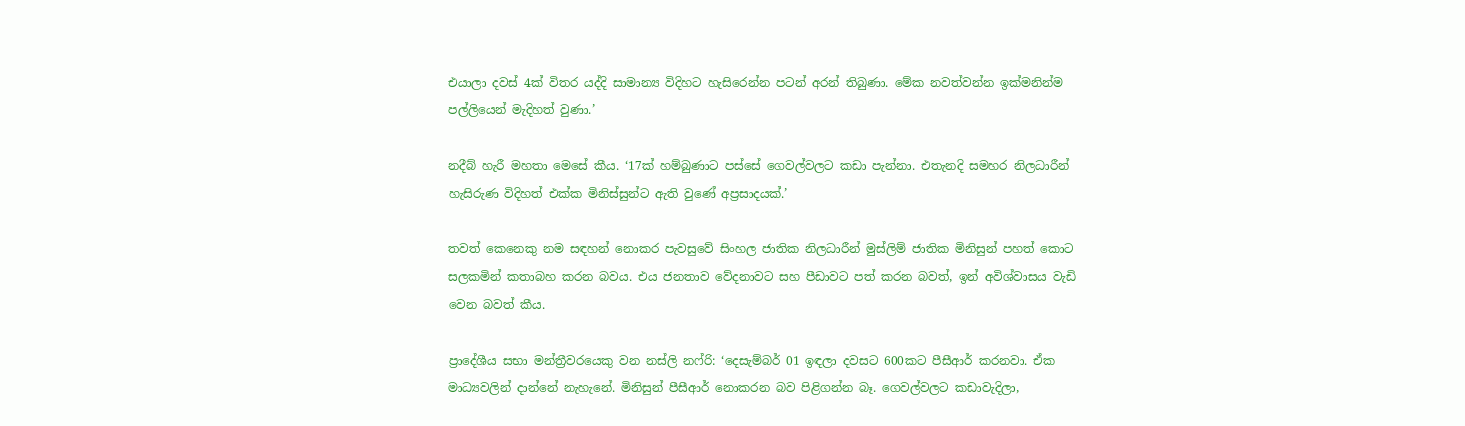එයාලා දවස් 4ක් විතර යද්දි සාමාන්‍ය විදිහට හැසිරෙන්න පටන් අරන් තිබුණා. මේක නවත්වන්න ඉක්මනින්ම පල්ලියෙන් මැදිහත් වුණා.’

නදීබ් හැරී මහතා මෙසේ කීය. ‘17ක් හම්බුණාට පස්සේ ගෙවල්වලට කඩා පැන්නා. එතැනදි සමහර නිලධාරීන් හැසිරුණ විදිහත් එක්ක මිනිස්සුන්ට ඇති වුණේ අප්‍රසාදයක්.’

තවත් කෙනෙකු නම සඳහන් නොකර පැවසුවේ සිංහල ජාතික නිලධාරීන් මුස්ලිම් ජාතික මිනිසුන් පහත් කොට සලකමින් කතාබහ කරන බවය. එය ජනතාව වේදනාවට සහ පීඩාවට පත් කරන බවත්, ඉන් අවිශ්වාසය වැඩි වෙන බවත් කීය.

ප්‍රාදේශීය සභා මන්ත්‍රීවරයෙකු වන නස්ලි නෆ්රි: ‘දෙසැම්බර් 01 ඉඳලා දවසට 600කට පීසීආර් කරනවා. ඒක මාධ්‍යවලින් දාන්නේ නැහැනේ. මිනිසුන් පීසීආර් නොකරන බව පිළිගන්න බෑ. ගෙවල්වලට කඩාවැදිලා,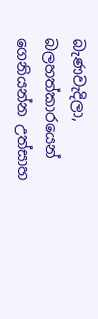බැණවැදිලා, බලහත්කාරයෙන් ගෙනියන්න උත්සාහ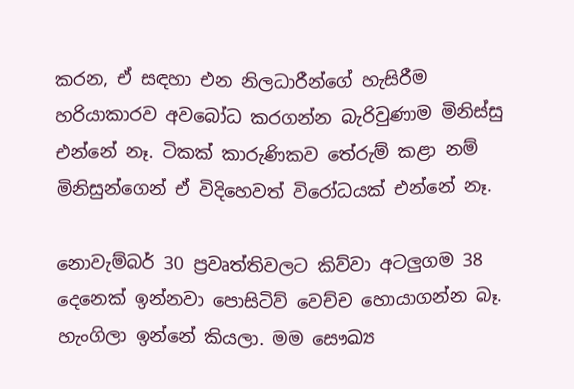කරන, ඒ සඳහා එන නිලධාරීන්ගේ හැසිරීම හරියාකාරව අවබෝධ කරගන්න බැරිවුණාම මිනිස්සු එන්නේ නෑ. ටිකක් කාරුණිකව තේරුම් කළා නම් මිනිසුන්ගෙන් ඒ විදිහෙවත් විරෝධයක් එන්නේ නෑ.

නොවැම්බර් 30 ප්‍රවෘත්තිවලට කිව්වා අටලුගම 38 දෙනෙක් ඉන්නවා පොසිටිව් වෙච්ච හොයාගන්න බෑ. හැංගිලා ඉන්නේ කියලා. මම සෞඛ්‍ය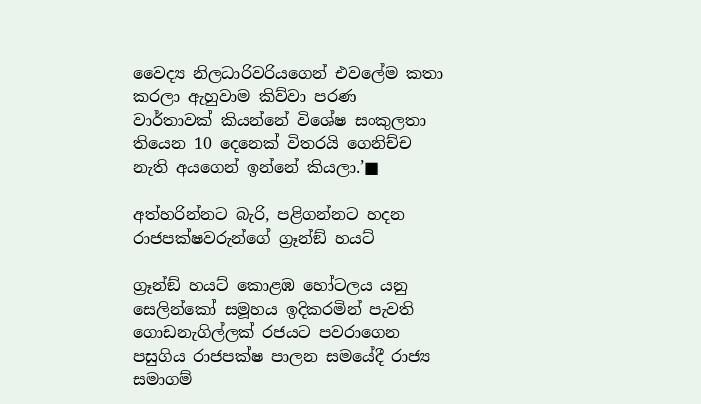වෛද්‍ය නිලධාරිවරියගෙන් එවලේම කතා කරලා ඇහුවාම කිව්වා පරණ වාර්තාවක් කියන්නේ විශේෂ සංකුලතා තියෙන 10 දෙනෙක් විතරයි ගෙනිච්ච නැති අයගෙන් ඉන්නේ කියලා.’■

අත්හරින්නට බැරි, පළිගන්නට හදන රාජපක්ෂවරුන්ගේ ග්‍රෑන්ඞ් හයට්

ග්‍රෑන්ඞ් හයට් කොළඹ හෝටලය යනු සෙලින්කෝ සමූහය ඉදිකරමින් පැවති ගොඩනැගිල්ලක් රජයට පවරාගෙන පසුගිය රාජපක්ෂ පාලන සමයේදී රාජ්‍ය සමාගම්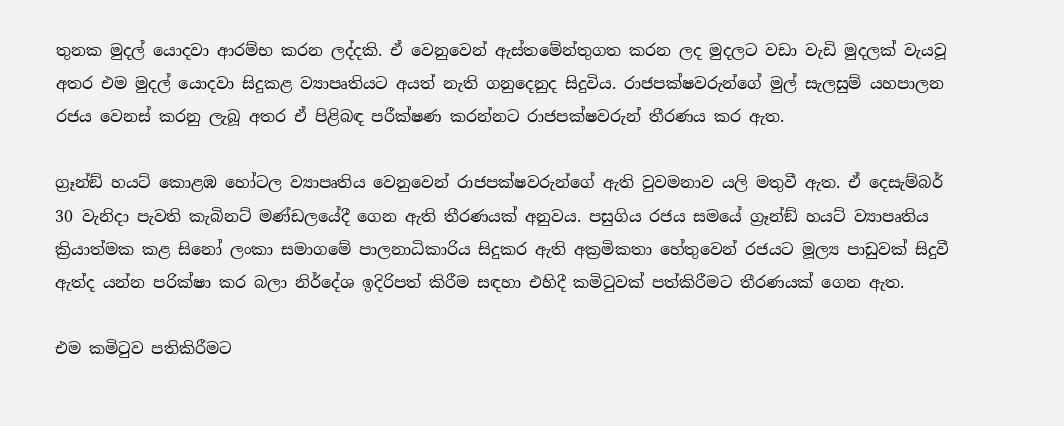තුනක මුදල් යොදවා ආරම්භ කරන ලද්දකි. ඒ වෙනුවෙන් ඇස්තමේන්තුගත කරන ලද මුදලට වඩා වැඩි මුදලක් වැයවූ අතර එම මුදල් යොදවා සිදුකළ ව්‍යාපෘතියට අයත් නැති ගනුදෙනුද සිදුවිය. රාජපක්ෂවරුන්ගේ මුල් සැලසුම් යහපාලන රජය වෙනස් කරනු ලැබූ අතර ඒ පිළිබඳ පරීක්ෂණ කරන්නට රාජපක්ෂවරුන් තීරණය කර ඇත.

ග්‍රෑන්ඞ් හයට් කොළඹ හෝටල ව්‍යාපෘතිය වෙනුවෙන් රාජපක්ෂවරුන්ගේ ඇති වුවමනාව යලි මතුවී ඇත. ඒ දෙසැම්බර් 30 වැනිදා පැවති කැබිනට් මණ්ඩලයේදී ගෙන ඇති තීරණයක් අනුවය. පසුගිය රජය සමයේ ග්‍රෑන්ඞ් හයට් ව්‍යාපෘතිය ක්‍රියාත්මක කළ සිනෝ ලංකා සමාගමේ පාලනාධිකාරිය සිදුකර ඇති අක්‍රමිකතා හේතුවෙන් රජයට මූල්‍ය පාඩුවක් සිදුවී ඇත්ද යන්න පරික්ෂා කර බලා නිර්දේශ ඉදිරිපත් කිරීම සඳහා එහිදී කමිටුවක් පත්කිරීමට තීරණයක් ගෙන ඇත.

එම කමිටුව පතිකිරීමට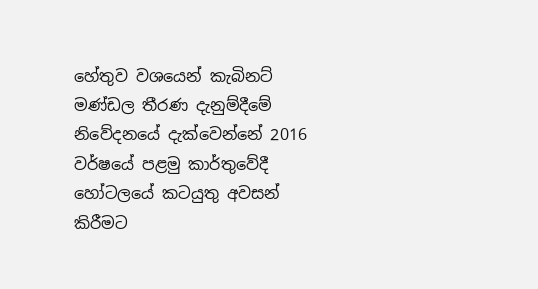හේතුව වශයෙන් කැබිනට් මණ්ඩල තීරණ දැනුම්දීමේ නිවේදනයේ දැක්වෙන්නේ 2016 වර්ෂයේ පළමු කාර්තුවේදී හෝටලයේ කටයුතු අවසන් කිරීමට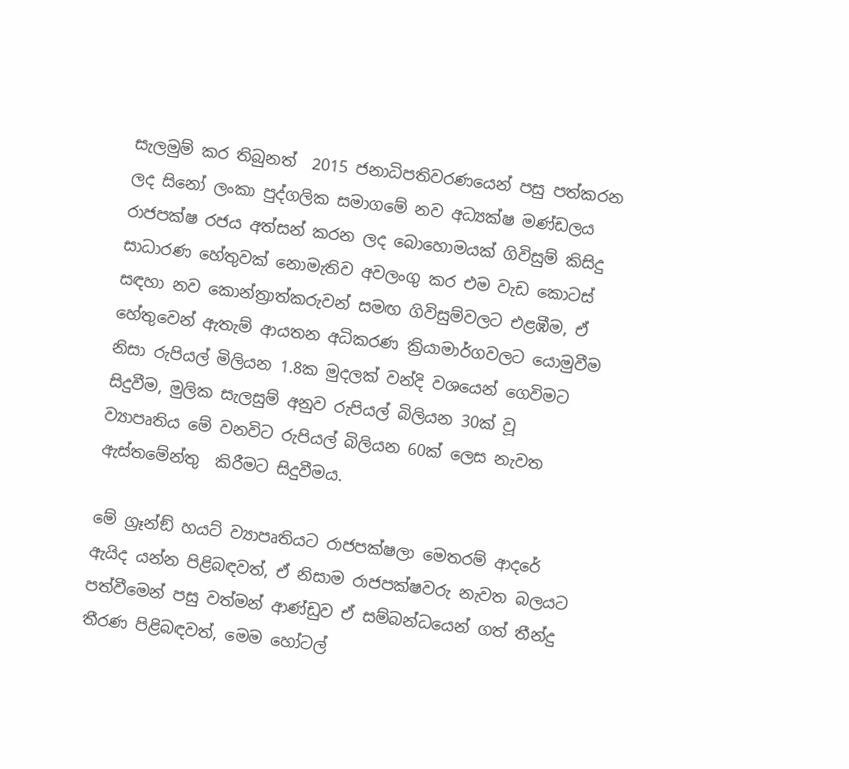සැලමුම් කර තිබුනත්  2015 ජනාධිපතිවරණයෙන් පසු පත්කරන ලද සිනෝ ලංකා පුද්ගලික සමාගමේ නව අධ්‍යක්ෂ මණ්ඩලය රාජපක්ෂ රජය අත්සන් කරන ලද බොහොමයක් ගිවිසුම් කිසිදු සාධාරණ හේතුවක් නොමැතිව අවලංගු කර එම වැඩ කොටස් සඳහා නව කොන්ත්‍රාත්කරුවන් සමඟ ගිවිසුම්වලට එළඹීම, ඒ හේතුවෙන් ඇතැම් ආයතන අධිකරණ ක්‍රියාමාර්ගවලට යොමුවීම නිසා රුපියල් මිලියන 1.8ක මුදලක් වන්දි වශයෙන් ගෙවිමට සිදුවීම, මුලික සැලසුම් අනුව රුපියල් බිලියන 30ක් වූ ව්‍යාපෘතිය මේ වනවිට රුපියල් බිලියන 60ක් ලෙස නැවත ඇස්තමේන්තු  කිරීමට සිදුවීමය.

මේ ග්‍රෑන්ඞ් හයට් ව්‍යාපෘතියට රාජපක්ෂලා මෙතරම් ආදරේ ඇයිද යන්න පිළිබඳවත්, ඒ නිසාම රාජපක්ෂවරු නැවත බලයට පත්වීමෙන් පසු වත්මන් ආණ්ඩුව ඒ සම්බන්ධයෙන් ගත් තීන්දු තීරණ පිළිබඳවත්, මෙම හෝටල්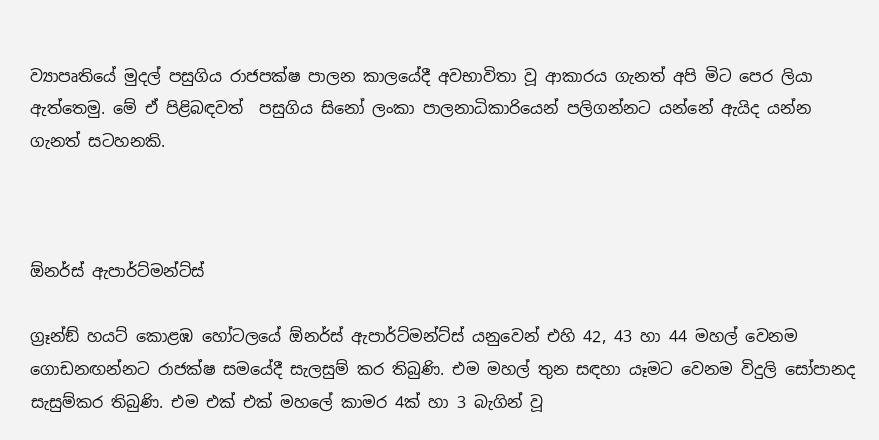ව්‍යාපෘතියේ මුදල් පසුගිය රාජපක්ෂ පාලන කාලයේදී අවභාවිතා වූ ආකාරය ගැනත් අපි මිට පෙර ලියා ඇත්තෙමු. මේ ඒ පිළිබඳවත්  පසුගිය සිනෝ ලංකා පාලනාධිකාරියෙන් පලිගන්නට යන්නේ ඇයිද යන්න ගැනත් සටහනකි.



ඕනර්ස් ඇපාර්ට්මන්ට්ස්

ග්‍රෑන්ඞ් හයට් කොළඹ හෝටලයේ ඕනර්ස් ඇපාර්ට්මන්ට්ස් යනුවෙන් එහි 42, 43 හා 44 මහල් වෙනම ගොඩනඟන්නට රාජක්ෂ සමයේදී සැලසුම් කර තිබුණි. එම මහල් තුන සඳහා යෑමට වෙනම විදුලි සෝපානද සැසුම්කර තිබුණි. එම එක් එක් මහලේ කාමර 4ක් හා 3 බැගින් වූ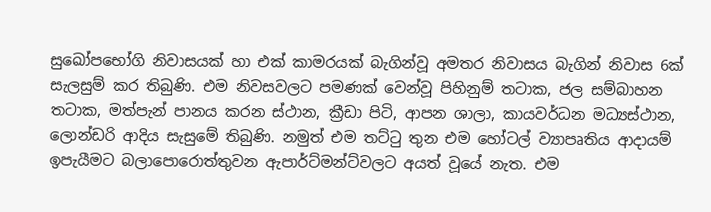සුඛෝපභෝගි නිවාසයක් හා එක් කාමරයක් බැගින්වූ අමතර නිවාසය බැගින් නිවාස 6ක් සැලසුම් කර තිබුණි. එම නිවසවලට පමණක් වෙන්වූ පිහිනුම් තටාක, ජල සම්බාහන තටාක, මත්පැන් පානය කරන ස්ථාන, ක්‍රීඩා පිටි, ආපන ශාලා, කායවර්ධන මධ්‍යස්ථාන, ලොන්ඩරි ආදිය සැසුමේ තිබුණි. නමුත් එම තට්ටු තුන එම හෝටල් ව්‍යාපෘතිය ආදායම් ඉපැයීමට බලාපොරොත්තුවන ඇපාර්ට්මන්ට්වලට අයත් වූයේ නැත. එම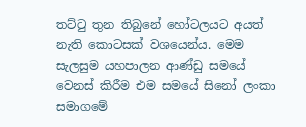තට්ටු තුන තිබුනේ හෝටලයට අයත් නැති කොටසක් වශයෙන්ය. මෙම සැලසුම යහපාලන ආණ්ඩු සමයේ වෙනස් කිරීම එම සමයේ සිනෝ ලංකා සමාගමේ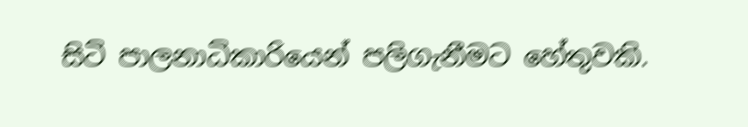සිටි පාලනාධිකාරියෙන් පලිගැනීමට හේතුවකි.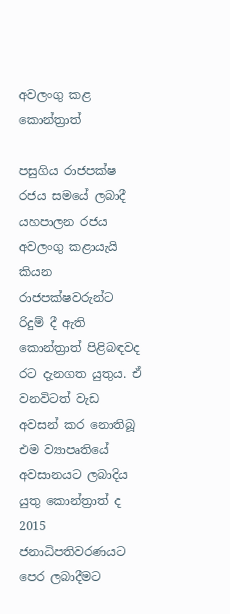අවලංගු කළ කොන්ත්‍රාත්

පසුගිය රාජපක්ෂ රජය සමයේ ලබාදී යහපාලන රජය අවලංගු කළායැයි කියන රාජපක්ෂවරුන්ට රිදුම් දී ඇති කොන්ත්‍රාත් පිළිබඳවද රට දැනගත යුතුය. ඒ වනවිටත් වැඩ අවසන් කර නොතිබූ එම ව්‍යාපෘතියේ අවසානයට ලබාදිය යුතු කොන්ත්‍රාත් ද 2015 ජනාධිපතිවරණයට පෙර ලබාදීමට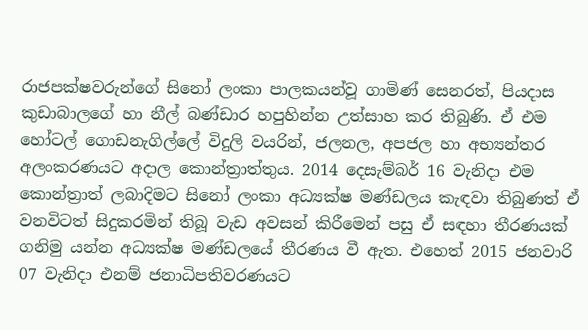රාජපක්ෂවරුන්ගේ සිනෝ ලංකා පාලකයන්වූ ගාමිණ් සෙනරත්, පියදාස කුඩාබාලගේ හා නීල් බණ්ඩාර හපුහින්න උත්සාහ කර තිබුණි. ඒ එම හෝටල් ගොඩනැගිල්ලේ විදුලි වයරින්, ජලනල, අපජල හා අභ්‍යන්තර අලංකරණයට අදාල කොන්ත්‍රාත්තුය. 2014 දෙසැම්බර් 16 වැනිදා එම කොන්ත්‍රාත් ලබාදිමට සිනෝ ලංකා අධ්‍යක්ෂ මණ්ඩලය කැඳවා තිබුණත් ඒ වනවිටත් සිදුකරමින් තිබූ වැඩ අවසන් කිරීමෙන් පසු ඒ සඳහා තීරණයක් ගනිමු යන්න අධ්‍යක්ෂ මණ්ඩලයේ තීරණය වී ඇත. එහෙත් 2015 ජනවාරි 07 වැනිදා එනම් ජනාධිපතිවරණයට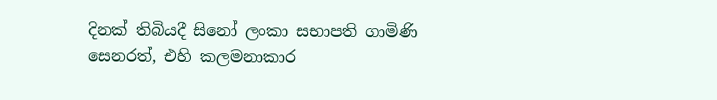දිනක් තිබියදී සිනෝ ලංකා සභාපති ගාමිණි සෙනරත්, එහි කලමනාකාර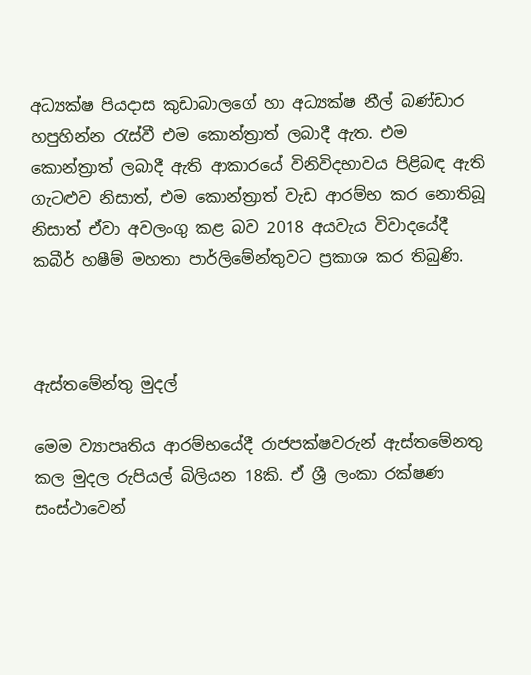අධ්‍යක්ෂ පියදාස කුඩාබාලගේ හා අධ්‍යක්ෂ නීල් බණ්ඩාර හපුහින්න රැස්වී එම කොන්ත්‍රාත් ලබාදී ඇත. එම කොන්ත්‍රාත් ලබාදී ඇති ආකාරයේ විනිවිදභාවය පිළිබඳ ඇති ගැටළුව නිසාත්, එම කොන්ත්‍රාත් වැඩ ආරම්භ කර නොතිබූ නිසාත් ඒවා අවලංගු කළ බව 2018 අයවැය විවාදයේදී කබීර් හෂීම් මහතා පාර්ලිමේන්තුවට ප්‍රකාශ කර තිබුණි.



ඇස්තමේන්තු මුදල්

මෙම ව්‍යාපෘතිය ආරම්භයේදී රාජපක්ෂවරුන් ඇස්තමේනතු කල මුදල රුපියල් බිලියන 18කි. ඒ ශ්‍රී ලංකා රක්ෂණ සංස්ථාවෙන්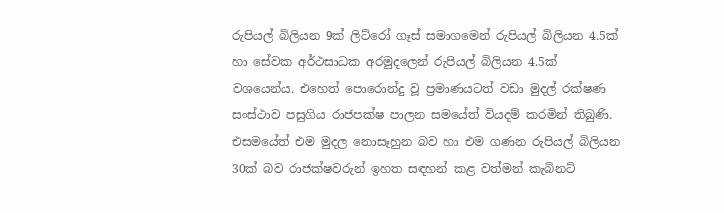රුපියල් බිලියන 9ක් ලිට්රෝ ගෑස් සමාගමෙන් රුපියල් බිලියන 4.5ක් හා සේවක අර්ථසාධක අරමුදලෙන් රුපියල් බිලියන 4.5ක් වශයෙන්ය. එහෙත් පොරොන්දු වූ ප්‍රමාණයටත් වඩා මුදල් රක්ෂණ සංස්ථාව පසුගිය රාජපක්ෂ පාලන සමයේත් වියදම් කරමින් තිබුණි. එසමයේත් එම මුදල නොසෑහුන බව හා එම ගණන රුපියල් බිලියන 30ක් බව රාජක්ෂවරුන් ඉහත සඳහන් කළ වත්මන් කැබිනට්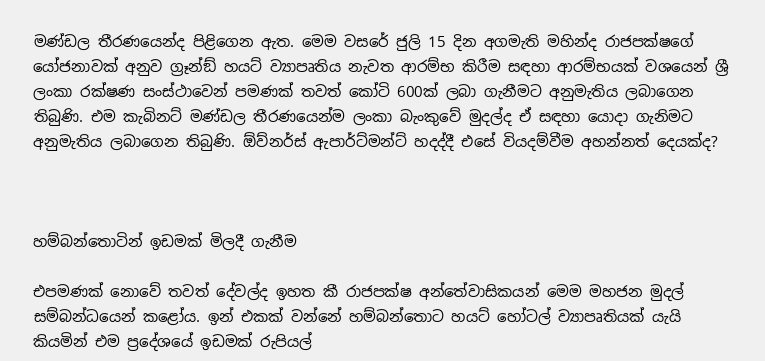මණ්ඩල තීරණයෙන්ද පිළිගෙන ඇත. මෙම වසරේ ජුලි 15 දින අගමැති මහින්ද රාජපක්ෂගේ යෝජනාවක් අනුව ග්‍රෑන්ඞ් හයට් ව්‍යාපෘතිය නැවත ආරම්භ කිරීම සඳහා ආරම්භයක් වශයෙන් ශ්‍රී ලංකා රක්ෂණ සංස්ථාවෙන් පමණක් තවත් කෝටි 600ක් ලබා ගැනීමට අනුමැතිය ලබාගෙන තිබුණි. එම කැබිනට් මණ්ඩල තීරණයෙන්ම ලංකා බැංකුවේ මුදල්ද ඒ සඳහා යොදා ගැනිමට අනුමැතිය ලබාගෙන තිබුණි. ඕව්නර්ස් ඇපාර්ට්මන්ට් හදද්දී එසේ වියදම්වීම අහන්නත් දෙයක්ද?



හම්බන්තොටින් ඉඩමක් මිලදී ගැනීම

එපමණක් නොවේ තවත් දේවල්ද ඉහත කී රාජපක්ෂ අන්තේවාසිකයන් මෙම මහජන මුදල් සම්බන්ධයෙන් කළෝය. ඉන් එකක් වන්නේ හම්බන්තොට හයට් හෝටල් ව්‍යාපෘතියක් යැයි කියමින් එම ප්‍රදේශයේ ඉඩමක් රුපියල්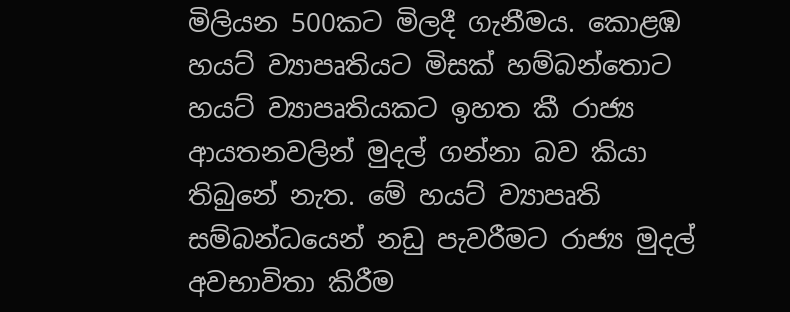මිලියන 500කට මිලදී ගැනීමය. කොළඹ හයට් ව්‍යාපෘතියට මිසක් හම්බන්තොට හයට් ව්‍යාපෘතියකට ඉහත කී රාජ්‍ය ආයතනවලින් මුදල් ගන්නා බව කියා තිබුනේ නැත. මේ හයට් ව්‍යාපෘති සම්බන්ධයෙන් නඩු පැවරීමට රාජ්‍ය මුදල් අවභාවිතා කිරීම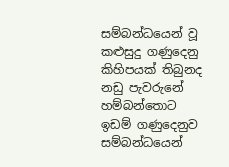සම්බන්ධයෙන් වූ කළුසුදු ගණුදෙනු කිහිපයක් තිබුනද නඩු පැවරුනේ හම්බන්තොට ඉඩම් ගණුදෙනුව සම්බන්ධයෙන්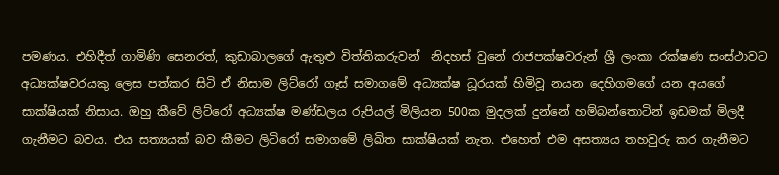පමණය. එහිදීත් ගාමිණි සෙනරත්, කුඩාබාලගේ ඇතුළු විත්තිකරුවන්  නිදහස් වුනේ රාජපක්ෂවරුන් ශ්‍රී ලංකා රක්ෂණ සංස්ථාවට අධ්‍යක්ෂවරයකු ලෙස පත්කර සිටි ඒ නිසාම ලිට්රෝ ගෑස් සමාගමේ අධ්‍යක්ෂ ධූරයක් හිමිවූ නයන දෙහිගමගේ යන අයගේ සාක්ෂියක් නිසාය. ඔහු කීවේ ලිට්රෝ අධ්‍යක්ෂ මණ්ඩලය රුපියල් මිලියන 500ක මුදලක් දුන්නේ හම්බන්තොටින් ඉඩමක් මිලදී ගැනීමට බවය. එය සත්‍යයක් බව කීමට ලිටිරෝ සමාගමේ ලිඛිත සාක්ෂියක් නැත. එහෙත් එම අසත්‍යය තහවුරු කර ගැනීමට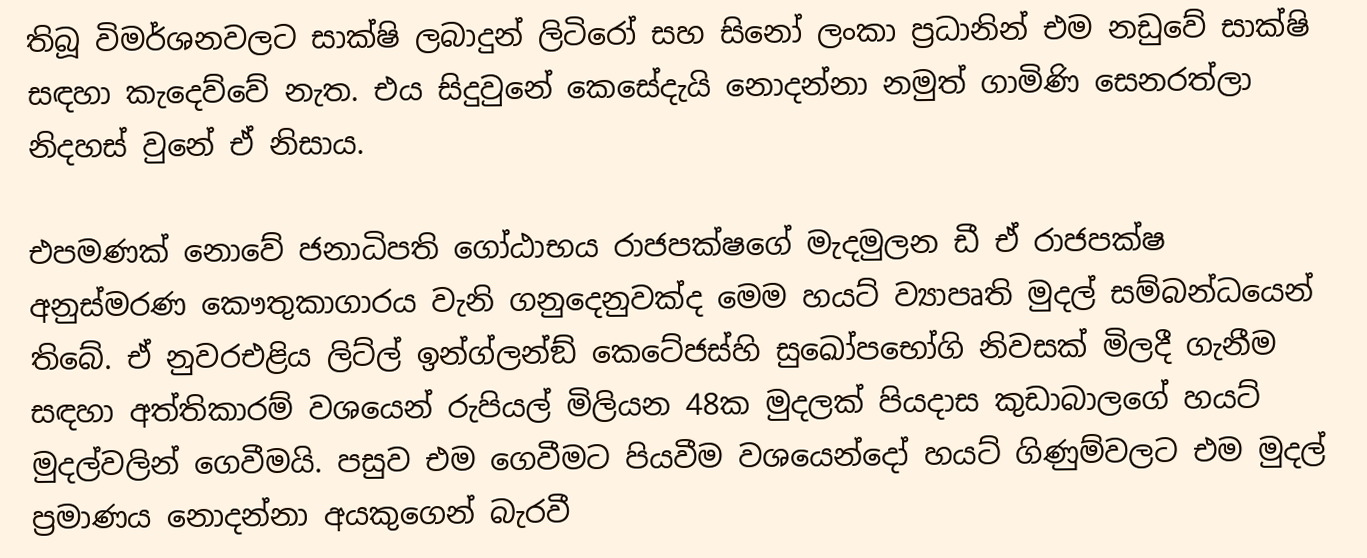තිබූ විමර්ශනවලට සාක්ෂි ලබාදුන් ලිටිරෝ සහ සිනෝ ලංකා ප්‍රධානින් එම නඩුවේ සාක්ෂි සඳහා කැදෙව්වේ නැත. එය සිදුවුනේ කෙසේදැයි නොදන්නා නමුත් ගාමිණි සෙනරත්ලා නිදහස් වුනේ ඒ නිසාය.

එපමණක් නොවේ ජනාධිපති ගෝඨාභය රාජපක්ෂගේ මැදමුලන ඩී ඒ රාජපක්ෂ අනුස්මරණ කෞතුකාගාරය වැනි ගනුදෙනුවක්ද මෙම හයට් ව්‍යාපෘති මුදල් සම්බන්ධයෙන් තිබේ. ඒ නුවරඑළිය ලිට්ල් ඉන්ග්ලන්ඞ් කෙටේජස්හි සුඛෝපභෝගි නිවසක් මිලදී ගැනීම සඳහා අත්තිකාරම් වශයෙන් රුපියල් මිලියන 48ක මුදලක් පියදාස කුඩාබාලගේ හයට් මුදල්වලින් ගෙවීමයි. පසුව එම ගෙවීමට පියවීම වශයෙන්දෝ හයට් ගිණුම්වලට එම මුදල් ප්‍රමාණය නොදන්නා අයකුගෙන් බැරවී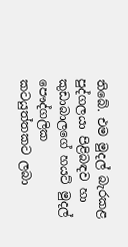තිබේ. එම මුදල් බැරකළ පුද්ගලයා පිළිබඳව හා කුඩාබාලගේ හයට් මුදල් පෞද්ගලික කටයුත්තකට ලබා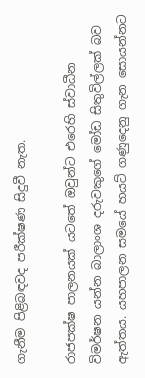ගැනීම පිළිබඳවද පරීක්ෂණ සිදුවී නැත.

රාජපක්ෂ පාලනයක් යටතේ ඔවුන්ට එරෙහි ස්වාධීන විමර්ෂන යන්න බාලාංශ දරුවකුගේ මෝඩ සිතුවිල්ලක් බව ඇත්තය. යහපාලන සමයේ හයට් ගණුදෙනු ගැන සොයන්නට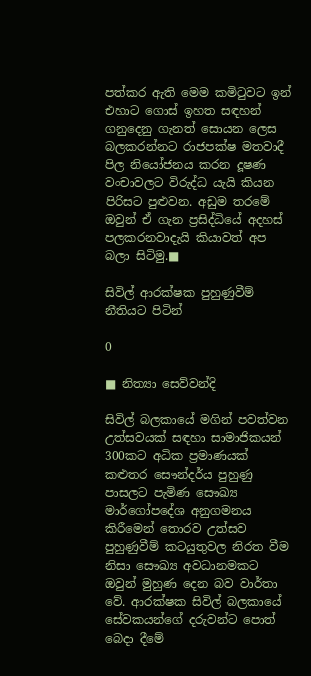පත්කර ඇති මෙම කමිටුවට ඉන් එහාට ගොස් ඉහත සඳහන්  ගනුදෙනු ගැනත් සොයන ලෙස  බලකරන්නට රාජපක්ෂ මතවාදී පිල නියෝජනය කරන දූෂණ වංචාවලට විරුද්ධ යැයි කියන පිරිසට පුළුවන. අඩුම තරමේ ඔවුන් ඒ ගැන ප්‍රසිද්ධියේ අදහස් පලකරනවාදැයි කියාවත් අප බලා සිටිමු.■

සිවිල් ආරක්ෂක පුහුණුවීම් නීතියට පිටින්

0

■ නිත්‍යා සෙව්වන්දි

සිවිල් බලකායේ මගින් පවත්වන උත්සවයක් සඳහා සාමාජිකයන් 300කට අධික ප්‍රමාණයක් කළුතර සෞන්දර්ය පුහුණු පාසලට පැමිණ සෞඛ්‍ය මාර්ගෝපදේශ අනුගමනය කිරීමෙන් තොරව උත්සව පුහුණුවීම් කටයුතුවල නිරත වීම නිසා සෞඛ්‍ය අවධානමකට ඔවුන් මුහුණ දෙන බව වාර්තා වේ. ආරක්ෂක සිවිල් බලකායේ සේවකයන්ගේ දරුවන්ට පොත් බෙදා දීමේ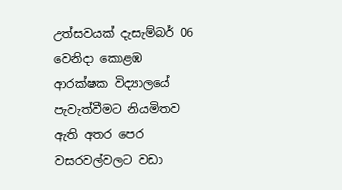උත්සවයක් දැසැම්බර් 06 වෙනිදා කොළඹ ආරක්ෂක විද්‍යාලයේ පැවැත්වීමට නියමිතව ඇති අතර පෙර වසරවල්වලට වඩා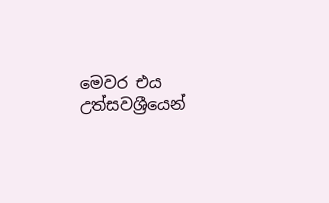මෙවර එය උත්සවශ්‍රීයෙන්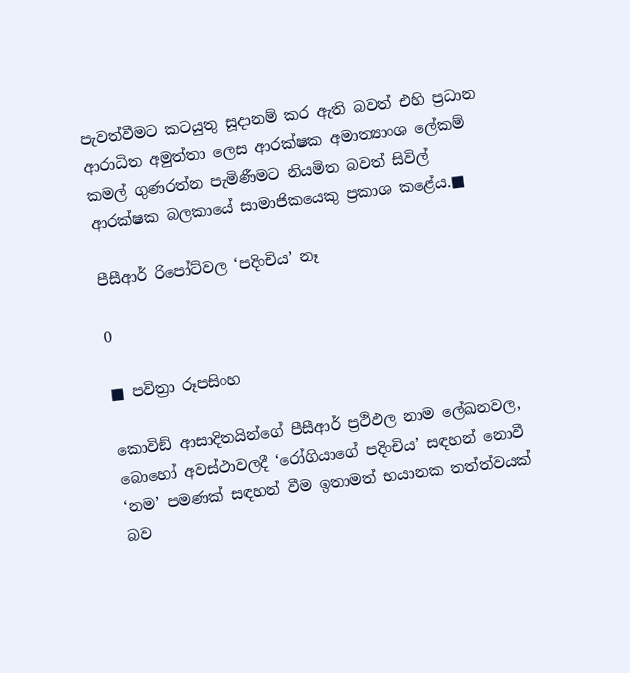පැවත්වීමට කටයුතු සූදානම් කර ඇති බවත් එහි ප්‍රධාන ආරාධිත අමුත්තා ලෙස ආරක්ෂක අමාත්‍යාංශ ලේකම් කමල් ගුණරත්න පැමිණීමට නියමිත බවත් සිවිල් ආරක්ෂක බලකායේ සාමාජිකයෙකු ප්‍රකාශ කළේය.■

පීසීආර් රිපෝට්වල ‘පදිංචිය’ නෑ

0

■ පවිත්‍රා රූපසිංහ

කොවිඞ් ආසාදිතයින්ගේ පීසීආර් ප්‍රථිඵල නාම ලේඛනවල, බොහෝ අවස්ථාවලදී ‘රෝගියාගේ පදිංචිය’ සඳහන් නොවී ‘නම’ පමණක් සඳහන් වීම ඉතාමත් භයානක තත්ත්වයක් බව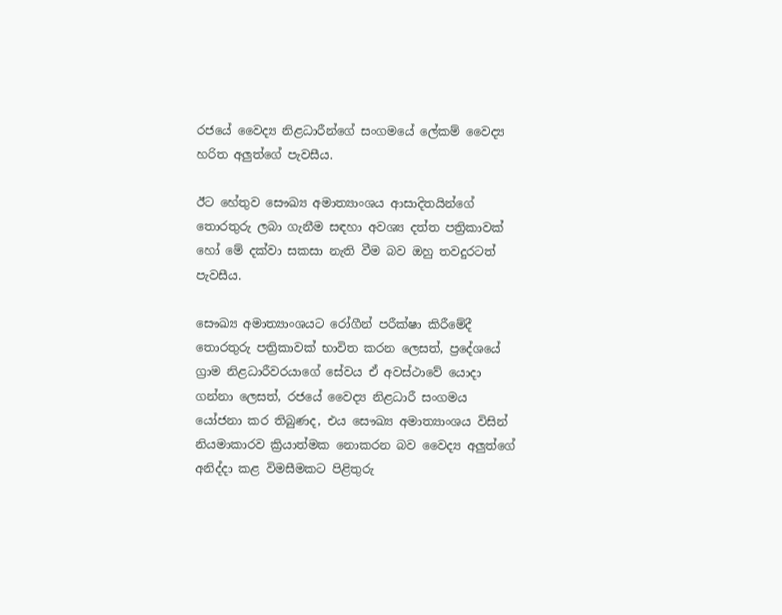රජයේ වෛද්‍ය නිළධාරීන්ගේ සංගමයේ ලේකම් වෛද්‍ය හරිත අලුත්ගේ පැවසීය.

ඊට හේතුව සෞඛ්‍ය අමාත්‍යාංශය ආසාදිතයින්ගේ තොරතුරු ලබා ගැනීම සඳහා අවශ්‍ය දත්ත පත්‍රිකාවක් හෝ මේ දක්වා සකසා නැති වීම බව ඔහු තවදුරටත් පැවසීය.

සෞඛ්‍ය අමාත්‍යාංශයට රෝගීන් පරීක්ෂා කිරීමේදී තොරතුරු පත්‍රිකාවක් භාවිත කරන ලෙසත්, ප්‍රදේශයේ ග්‍රාම නිළධාරීවරයාගේ සේවය ඒ අවස්ථාවේ යොදා ගන්නා ලෙසත්, රජයේ වෛද්‍ය නිළධාරී සංගමය යෝජනා කර තිබුණද, එය සෞඛ්‍ය අමාත්‍යාංශය විසින් නියමාකාරව ක්‍රියාත්මක නොකරන බව වෛද්‍ය අලුත්ගේ අනිද්දා කළ විමසීමකට පිළිතුරු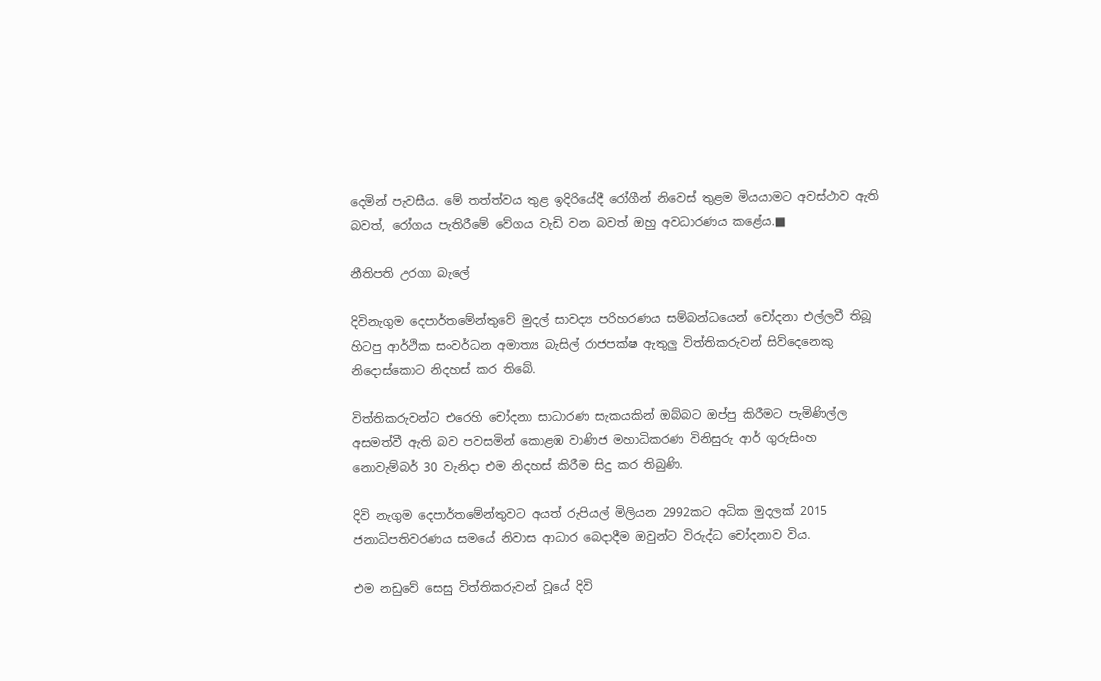දෙමින් පැවසීය. මේ තත්ත්වය තුළ ඉදිරියේදී රෝගීන් නිවෙස් තුළම මියයාමට අවස්ථාව ඇති බවත්, රෝගය පැතිරීමේ වේගය වැඩි වන බවත් ඔහු අවධාරණය කළේය.■

නීතිපති උරගා බැලේ

දිවිනැගුම දෙපාර්තමේන්තුවේ මුදල් සාවද්‍ය පරිහරණය සම්බන්ධයෙන් චෝදනා එල්ලවී තිබූ හිටපු ආර්ථික සංවර්ධන අමාත්‍ය බැසිල් රාජපක්ෂ ඇතුලු විත්තිකරුවන් සිව්දෙනෙකු නිදොස්කොට නිදහස් කර තිබේ.

විත්තිකරුවන්ට එරෙහි චෝදනා සාධාරණ සැකයකින් ඔබ්බට ඔප්පු කිරීමට පැමිණිල්ල අසමත්වී ඇති බව පවසමින් කොළඹ වාණිජ මහාධිකරණ විනිසුරු ආර් ගුරුසිංහ නොවැම්බර් 30 වැනිදා එම නිදහස් කිරීම සිදු කර තිබුණි.

දිවි නැගුම දෙපාර්තමේන්තුවට අයත් රුපියල් මිලියන 2992කට අධික මුදලක් 2015 ජනාධිපතිවරණය සමයේ නිවාස ආධාර බෙදාදීම ඔවුන්ට විරුද්ධ චෝදනාව විය.

එම නඩුවේ සෙසු විත්තිකරුවන් වූයේ දිවි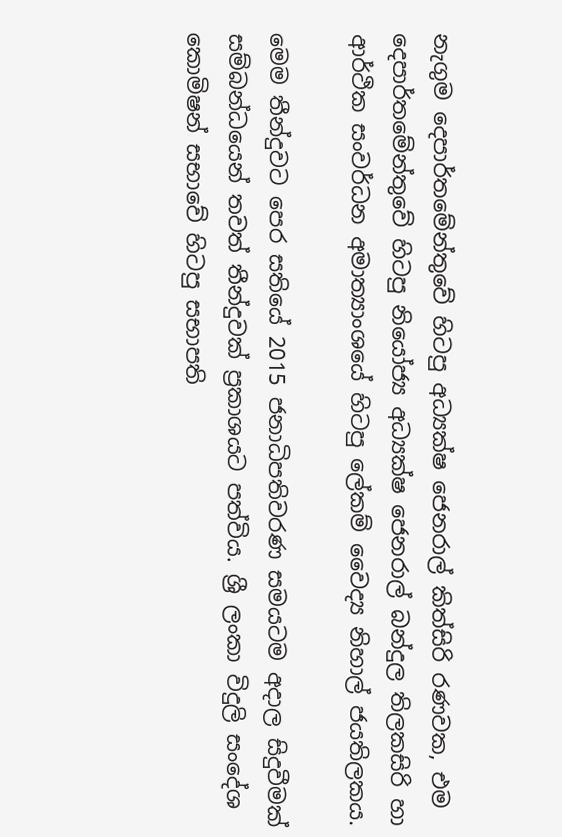නැගුම දෙපාර්තමේන්තුවේ හිටපු අධ්‍යක්ෂ ජෙනරාල් කිත්සිරි රණවක, එම දෙපාර්තමේන්තුවේ හිටපු නියෝජ්‍ය අධ්‍යක්ෂ ජෙනරාල් බන්දුල තිලකසිරි හා ආර්ථික සංවර්ධන අමාත්‍යාංශයේ හිටපු ලේකම් වෛද්‍ය නිහාල් ජයතිලකය.

මෙම තීන්දුවට පෙර සතියේ 2015 ජනාධිපතිවරණ සමයටම අදාල සිදුවීමක් සම්බන්ධයෙන් තවත් තීන්දුවක් ප්‍රකාශයට පත්විය. ශ්‍රී ලංකා විදුලි සංදේශ කොමිෂන් සභාවේ හිටපු සභාපති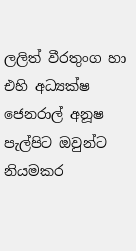ලලිත් වීරතුංග හා එහි අධ්‍යක්ෂ ජෙනරාල් අනූෂ පැල්පිට ඔවුන්ට නියමකර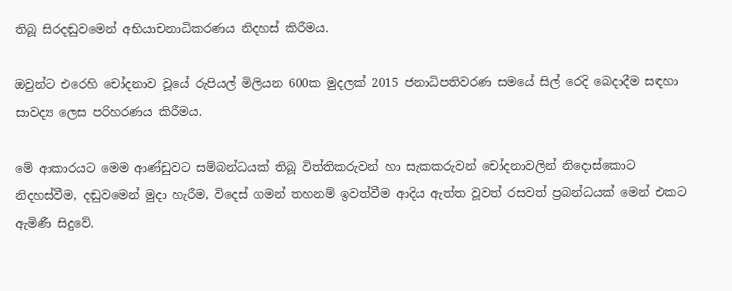තිබූ සිරදඬුවමෙන් අභියාචනාධිකරණය නිදහස් කිරීමය.

ඔවුන්ට එරෙහි චෝදනාව වූයේ රුපියල් මිලියන 600ක මුදලක් 2015 ජනාධිපතිවරණ සමයේ සිල් රෙදි බෙදාදීම සඳහා සාවද්‍ය ලෙස පරිහරණය කිරීමය.

මේ ආකාරයට මෙම ආණ්ඩුවට සම්බන්ධයක් තිබූ විත්තිකරුවන් හා සැකකරුවන් චෝදනාවලින් නිදොස්කොට නිදහස්වීම, දඬුවමෙන් මුදා හැරීම, විදෙස් ගමන් තහනම් ඉවත්වීම ආදිය ඇත්ත වූවත් රසවත් ප්‍රබන්ධයක් මෙන් එකට ඇමිණී සිදුවේ.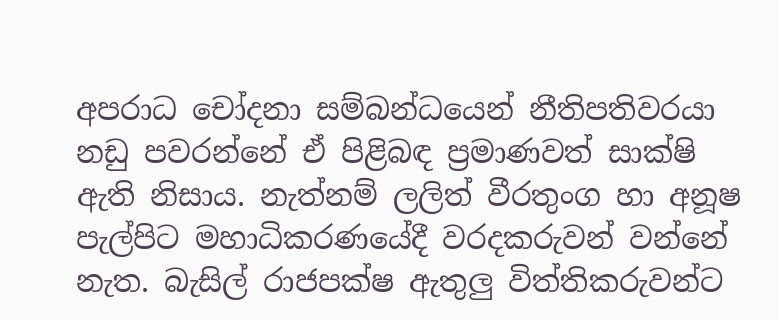අපරාධ චෝදනා සම්බන්ධයෙන් නීතිපතිවරයා නඩු පවරන්නේ ඒ පිළිබඳ ප්‍රමාණවත් සාක්ෂි ඇති නිසාය. නැත්නම් ලලිත් වීරතුංග හා අනූෂ පැල්පිට මහාධිකරණයේදී වරදකරුවන් වන්නේ නැත. බැසිල් රාජපක්ෂ ඇතුලු විත්තිකරුවන්ට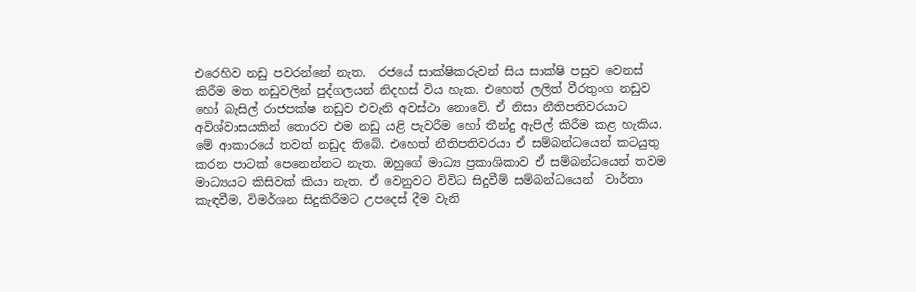එරෙහිව නඩු පවරන්නේ නැත.  රජයේ සාක්ෂිකරුවන් සිය සාක්ෂි පසුව වෙනස් කිරීම මත නඩුවලින් පුද්ගලයන් නිදහස් විය හැක. එහෙත් ලලිත් වීරතුංග නඩුව හෝ බැසිල් රාජපක්ෂ නඩුව එවැනි අවස්ථා නොවේ. ඒ නිසා නීතිපතිවරයාට අවිශ්වාසයකින් තොරව එම නඩු යළි පැවරීම හෝ තීන්දු ඇපිල් කිරීම කළ හැකිය. මේ ආකාරයේ තවත් නඩුද තිබේ. එහෙත් නීතිපතිවරයා ඒ සම්බන්ධයෙන් කටයුතු කරන පාටක් පෙනෙන්නට නැත. ඔහුගේ මාධ්‍ය ප්‍රකාශිකාව ඒ සම්බන්ධයෙන් තවම මාධ්‍යයට කිසිවක් කියා නැත. ඒ වෙනුවට විවිධ සිදුවීම් සම්බන්ධයෙන්  වාර්තා කැඳවීම, විමර්ශන සිදුකිරීමට උපදෙස් දීම වැනි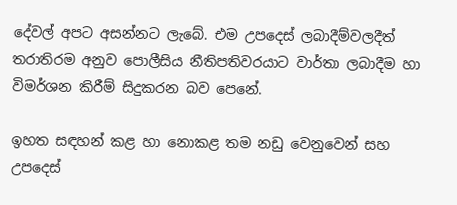දේවල් අපට අසන්නට ලැබේ. එම උපදෙස් ලබාදීම්වලදීත් තරාතිරම අනුව පොලීසිය නීතිපතිවරයාට වාර්තා ලබාදීම හා විමර්ශන කිරීම් සිදුකරන බව පෙනේ.

ඉහත සඳහන් කළ හා නොකළ තම නඩු වෙනුවෙන් සහ උපදෙස්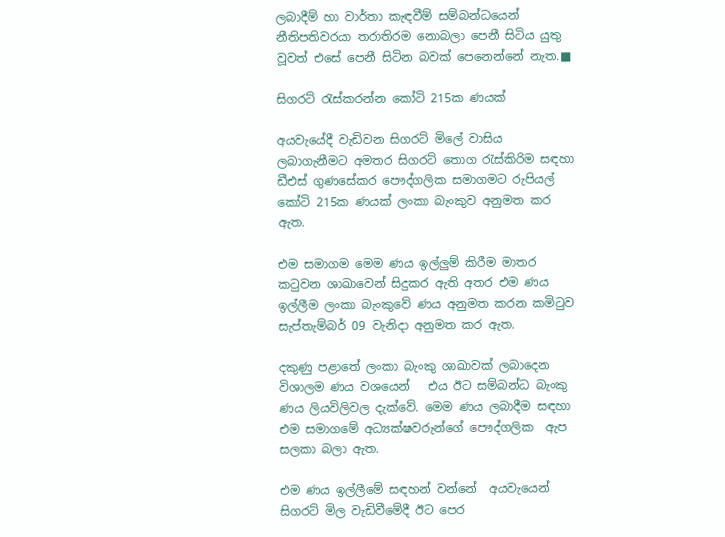ලබාදීම් හා වාර්තා කැඳවීම් සම්බන්ධයෙන් නීතිපතිවරයා තරාතිරම නොබලා පෙනී සිටිය යුතු වූවත් එසේ පෙනී සිටින බවක් පෙනෙන්නේ නැත.■

සිගරට් රැස්කරන්න කෝටි 215ක ණයක්

අයවැයේදී වැඩිවන සිගරට් මිලේ වාසිය ලබාගැනීමට අමතර සිගරට් තොග රැස්කිරිම සඳහා ඩීඑස් ගුණසේකර පෞද්ගලික සමාගමට රුපියල් කෝටි 215ක ණයක් ලංකා බැංකුව අනුමත කර ඇත.

එම සමාගම මෙම ණය ඉල්ලුම් කිරීම මාතර කටුවන ශාඛාවෙන් සිදුකර ඇති අතර එම ණය ඉල්ලීම ලංකා බැංකුවේ ණය අනුමත කරන කමිටුව සැප්තැම්බර් 09 වැනිදා අනුමත කර ඇත.

දකුණු පළාතේ ලංකා බැංකු ශාඛාවක් ලබාදෙන විශාලම ණය වශයෙන්   එය ඊට සම්බන්ධ බැංකු ණය ලියවිලිවල දැක්වේ. මෙම ණය ලබාදීම සඳහා එම සමාගමේ අධ්‍යක්ෂවරුන්ගේ පෞද්ගලික  ඇප සලකා බලා ඇත.

එම ණය ඉල්ලීමේ සඳහන් වන්නේ  අයවැයෙන් සිගරට් මිල වැඩිවීමේදී ඊට පෙර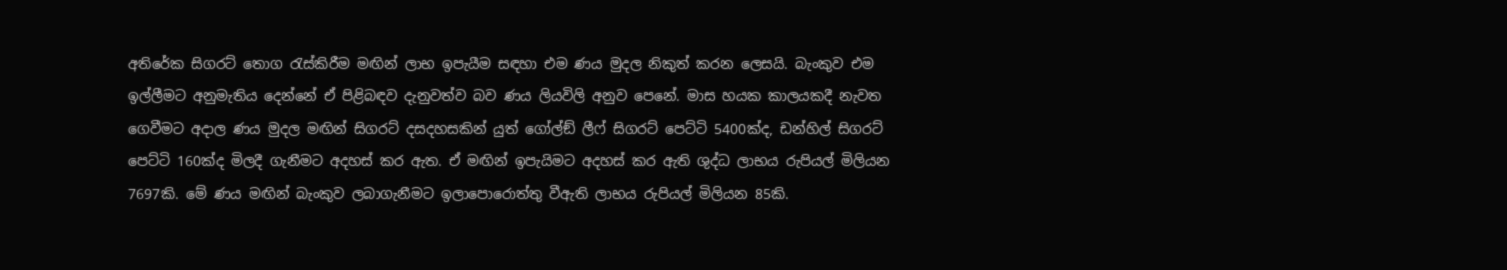අතිරේක සිගරට් තොග රැස්කිරීම මඟින් ලාභ ඉපැයීම සඳහා එම ණය මුදල නිකුත් කරන ලෙසයි. බැංකුව එම ඉල්ලීමට අනුමැතිය දෙන්නේ ඒ පිළිබඳව දැනුවත්ව බව ණය ලියවිලි අනුව පෙනේ. මාස හයක කාලයකදී නැවත ගෙවීමට අදාල ණය මුදල මඟින් සිගරට් දසදහසකින් යුත් ගෝල්ඞ් ලීෆ් සිගරට් පෙට්ටි 5400ක්ද, ඩන්හිල් සිගරට් පෙට්ටි 160ක්ද මිලදී ගැනීමට අදහස් කර ඇත. ඒ මඟින් ඉපැයිමට අදහස් කර ඇති ශුද්ධ ලාභය රුපියල් මිලියන 7697කි. මේ ණය මඟින් බැංකුව ලබාගැනීමට ඉලාපොරොත්තු වීඇති ලාභය රුපියල් මිලියන 85කි.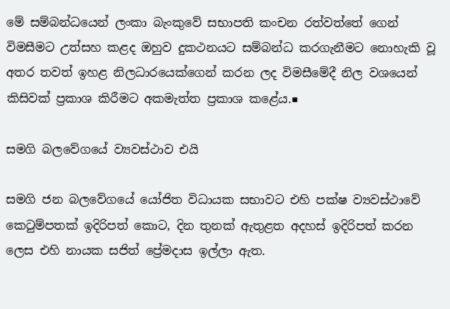මේ සම්බන්ධයෙන් ලංකා බැංකුවේ සභාපති කංචන රත්වත්තේ ගෙන් විමසීමට උත්සහ කළද ඔහුව දුකථනයට සම්බන්ධ කරගැනීමට නොහැකි වූ අතර තවත් ඉහළ නිලධාරයෙක්ගෙන් කරන ලද විමසීමේදී නිල වශයෙන් කිසිවක් ප්‍රකාශ කිරීමට අකමැත්ත ප්‍රකාශ කළේය.■

සමගි බලවේගයේ ව්‍යවස්ථාව එයි

සමගි ජන බලවේගයේ යෝජිත විධායක සභාවට එහි පක්ෂ ව්‍යවස්ථාවේ කෙටුම්පතක් ඉදිරිපත් කොට, දින තුනක් ඇතුළත අදහස් ඉදිරිපත් කරන ලෙස එහි නායක සජිත් ප්‍රේමදාස ඉල්ලා ඇත.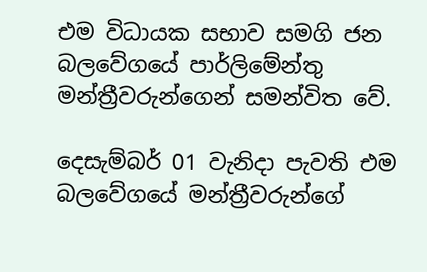එම විධායක සභාව සමගි ජන බලවේගයේ පාර්ලිමේන්තු මන්ත්‍රීවරුන්ගෙන් සමන්විත වේ.

දෙසැම්බර් 01 වැනිදා පැවති එම බලවේගයේ මන්ත්‍රීවරුන්ගේ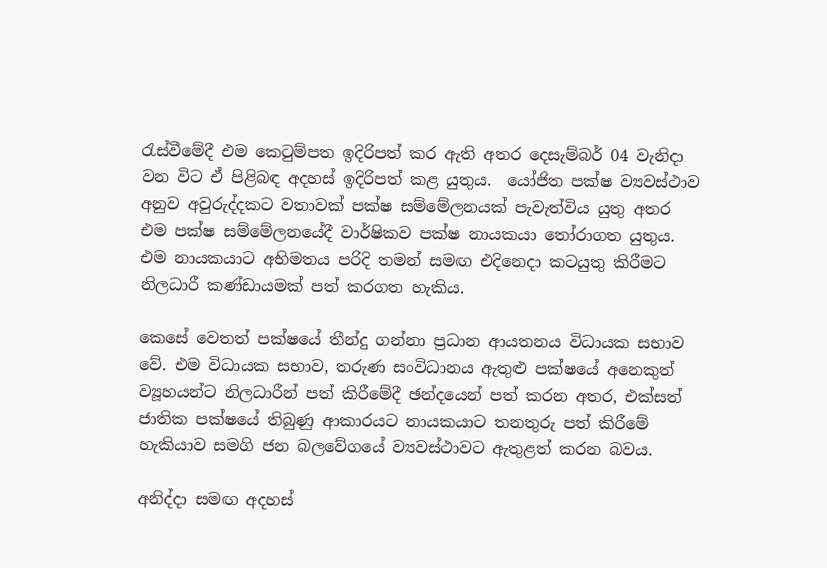රැස්වීමේදී එම කෙටුම්පත ඉදිරිපත් කර ඇති අතර දෙසැම්බර් 04 වැනිදා වන විට ඒ පිළිබඳ අදහස් ඉදිරිපත් කළ යුතුය.  යෝජිත පක්ෂ ව්‍යවස්ථාව අනුව අවුරුද්දකට වතාවක් පක්ෂ සම්මේලනයක් පැවැත්විය යුතු අතර එම පක්ෂ සම්මේලනයේදී වාර්ෂිකව පක්ෂ නායකයා තෝරාගත යුතුය. එම නායකයාට අභිමතය පරිදි තමන් සමඟ එදිනෙදා කටයුතු කිරීමට නිලධාරී කණ්ඩායමක් පත් කරගත හැකිය.

කෙසේ වෙතත් පක්ෂයේ තීන්දු ගන්නා ප්‍රධාන ආයතනය විධායක සභාව වේ. එම විධායක සභාව, තරුණ සංවිධානය ඇතුළු පක්ෂයේ අනෙකුත් ව්‍යූහයන්ට නිලධාරීන් පත් කිරීමේදී ඡන්දයෙන් පත් කරන අතර, එක්සත් ජාතික පක්ෂයේ තිබුණු ආකාරයට නායකයාට තනතුරු පත් කිරීමේ හැකියාව සමගි ජන බලවේගයේ ව්‍යවස්ථාවට ඇතුළත් කරන බවය.

අනිද්දා සමඟ අදහස්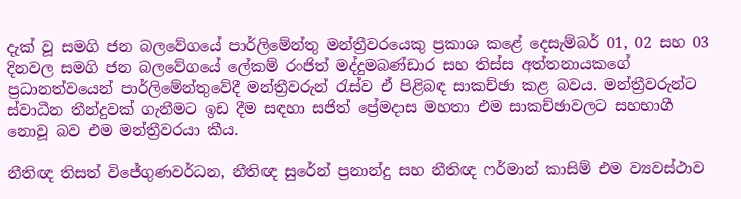දැක් වූ සමගි ජන බලවේගයේ පාර්ලිමේන්තු මන්ත්‍රීවරයෙකු ප්‍රකාශ කළේ දෙසැම්බර් 01, 02 සහ 03 දිනවල සමගි ජන බලවේගයේ ලේකම් රංජිත් මද්දුමබණ්ඩාර සහ තිස්ස අත්තනායකගේ ප්‍රධානත්වයෙන් පාර්ලිමේන්තුවේදී මන්ත්‍රීවරුන් රැස්ව ඒ පිළිබඳ සාකච්ඡා කළ බවය. මන්ත්‍රීවරුන්ට ස්වාධීන තීන්දුවක් ගැනීමට ඉඩ දීම සඳහා සජිත් ප්‍රේමදාස මහතා එම සාකච්ඡාවලට සහභාගී නොවූ බව එම මන්ත්‍රීවරයා කීය.

නීතිඥ තිසත් විජේගුණවර්ධන, නීතිඥ සුරේන් ප්‍රනාන්දු සහ නීතිඥ ෆර්මාන් කාසිම් එම ව්‍යවස්ථාව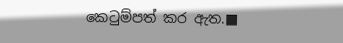කෙටුම්පත් කර ඇත.■